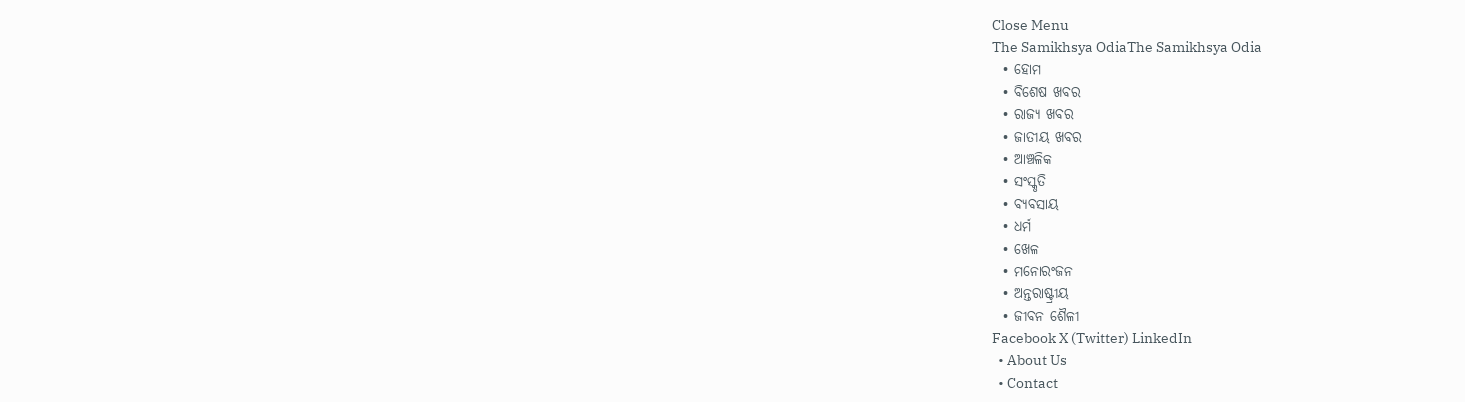Close Menu
The Samikhsya OdiaThe Samikhsya Odia
  • ହୋମ
  • ବିଶେଷ ଖବର
  • ରାଜ୍ୟ ଖବର
  • ଜାତୀୟ ଖବର
  • ଆଞ୍ଚଳିକ
  • ସଂସ୍କୃତି
  • ବ୍ୟବସାୟ
  • ଧର୍ମ
  • ଖେଳ
  • ମନୋରଂଜନ
  • ଅନ୍ତରାଷ୍ଟ୍ରୀୟ
  • ଜୀବନ ଶୈଳୀ
Facebook X (Twitter) LinkedIn
  • About Us
  • Contact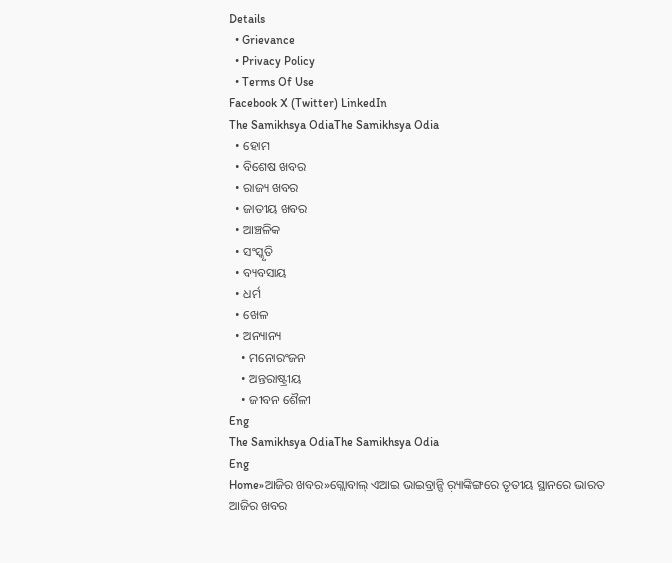Details
  • Grievance
  • Privacy Policy
  • Terms Of Use
Facebook X (Twitter) LinkedIn
The Samikhsya OdiaThe Samikhsya Odia
  • ହୋମ
  • ବିଶେଷ ଖବର
  • ରାଜ୍ୟ ଖବର
  • ଜାତୀୟ ଖବର
  • ଆଞ୍ଚଳିକ
  • ସଂସ୍କୃତି
  • ବ୍ୟବସାୟ
  • ଧର୍ମ
  • ଖେଳ
  • ଅନ୍ୟାନ୍ୟ
    • ମନୋରଂଜନ
    • ଅନ୍ତରାଷ୍ଟ୍ରୀୟ
    • ଜୀବନ ଶୈଳୀ
Eng
The Samikhsya OdiaThe Samikhsya Odia
Eng
Home»ଆଜିର ଖବର»ଗ୍ଲୋବାଲ୍ ଏଆଇ ଭାଇବ୍ରାନ୍ସି ର଼୍ୟାଙ୍କିଙ୍ଗରେ ତୃତୀୟ ସ୍ଥାନରେ ଭାରତ
ଆଜିର ଖବର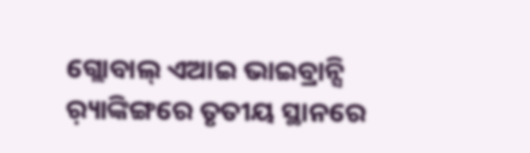ଗ୍ଲୋବାଲ୍ ଏଆଇ ଭାଇବ୍ରାନ୍ସି ର଼୍ୟାଙ୍କିଙ୍ଗରେ ତୃତୀୟ ସ୍ଥାନରେ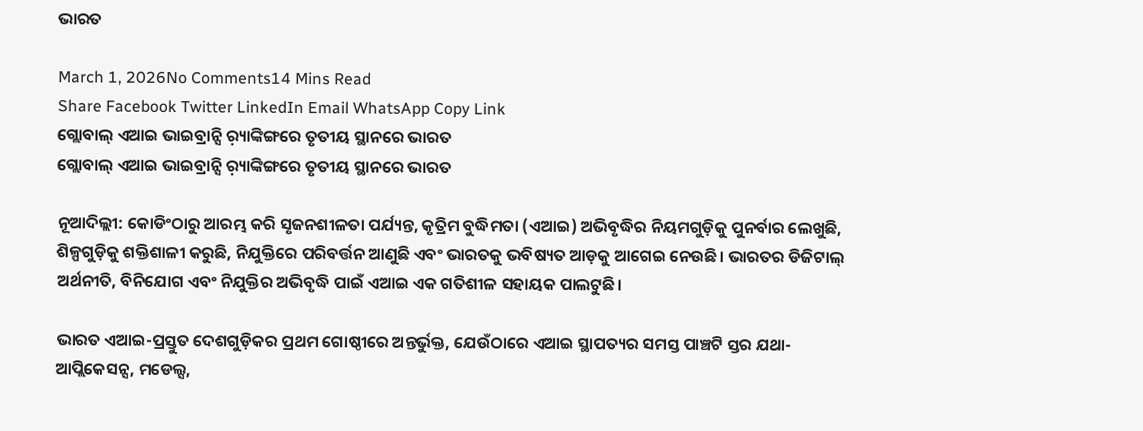ଭାରତ

March 1, 2026No Comments14 Mins Read
Share Facebook Twitter LinkedIn Email WhatsApp Copy Link
ଗ୍ଲୋବାଲ୍ ଏଆଇ ଭାଇବ୍ରାନ୍ସି ର଼୍ୟାଙ୍କିଙ୍ଗରେ ତୃତୀୟ ସ୍ଥାନରେ ଭାରତ
ଗ୍ଲୋବାଲ୍ ଏଆଇ ଭାଇବ୍ରାନ୍ସି ର଼୍ୟାଙ୍କିଙ୍ଗରେ ତୃତୀୟ ସ୍ଥାନରେ ଭାରତ

ନୂଆଦିଲ୍ଲୀ: କୋଡିଂଠାରୁ ଆରମ୍ଭ କରି ସୃଜନଶୀଳତା ପର୍ଯ୍ୟନ୍ତ, କୃତ୍ରିମ ବୁଦ୍ଧିମତା (ଏଆଇ) ଅଭିବୃଦ୍ଧିର ନିୟମଗୁଡ଼ିକୁ ପୁନର୍ବାର ଲେଖୁଛି, ଶିଳ୍ପଗୁଡ଼ିକୁ ଶକ୍ତିଶାଳୀ କରୁଛି, ନିଯୁକ୍ତିରେ ପରିବର୍ତ୍ତନ ଆଣୁଛି ଏବଂ ଭାରତକୁ ଭବିଷ୍ୟତ ଆଡ଼କୁ ଆଗେଇ ନେଉଛି। ଭାରତର ଡିଜିଟାଲ୍ ଅର୍ଥନୀତି, ବିନିଯୋଗ ଏବଂ ନିଯୁକ୍ତିର ଅଭିବୃଦ୍ଧି ପାଇଁ ଏଆଇ ଏକ ଗତିଶୀଳ ସହାୟକ ପାଲଟୁଛି।

ଭାରତ ଏଆଇ-ପ୍ରସ୍ତୁତ ଦେଶଗୁଡ଼ିକର ପ୍ରଥମ ଗୋଷ୍ଠୀରେ ଅନ୍ତର୍ଭୁକ୍ତ, ଯେଉଁଠାରେ ଏଆଇ ସ୍ଥାପତ୍ୟର ସମସ୍ତ ପାଞ୍ଚଟି ସ୍ତର ଯଥା- ଆପ୍ଲିକେସନ୍ସ, ମଡେଲ୍ସ,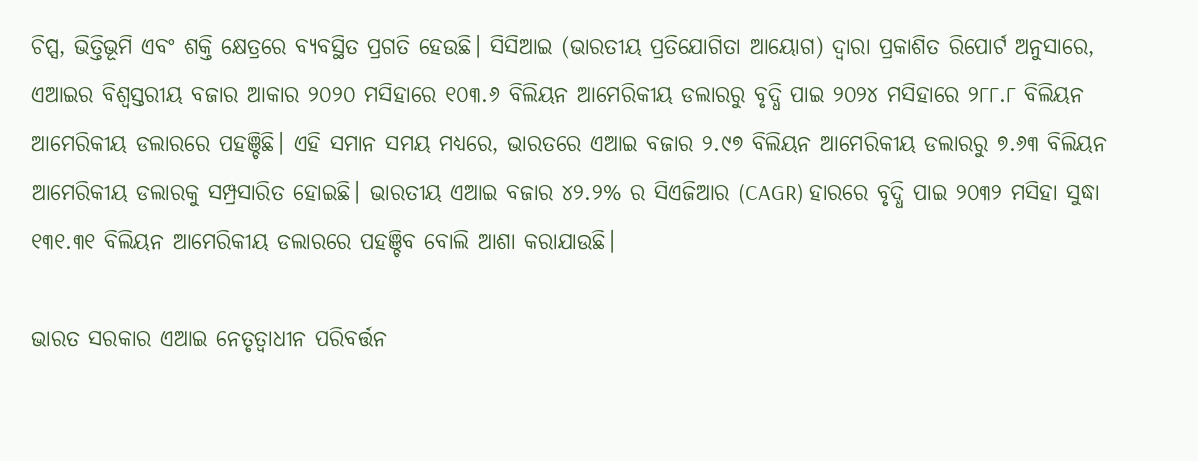ଚିପ୍ସ, ଭିତ୍ତିଭୂମି ଏବଂ ଶକ୍ତି କ୍ଷେତ୍ରରେ ବ୍ୟବସ୍ଥିତ ପ୍ରଗତି ହେଉଛି। ସିସିଆଇ (ଭାରତୀୟ ପ୍ରତିଯୋଗିତା ଆୟୋଗ) ଦ୍ୱାରା ପ୍ରକାଶିତ ରିପୋର୍ଟ ଅନୁସାରେ, ଏଆଇର ବିଶ୍ୱସ୍ତରୀୟ ବଜାର ଆକାର ୨୦୨୦ ମସିହାରେ ୧୦୩.୬ ବିଲିୟନ ଆମେରିକୀୟ ଡଲାରରୁ ବୃଦ୍ଧି ପାଇ ୨୦୨୪ ମସିହାରେ ୨୮୮.୮ ବିଲିୟନ ଆମେରିକୀୟ ଡଲାରରେ ପହଞ୍ଚିଛି। ଏହି ସମାନ ସମୟ ମଧ୍ୟରେ, ଭାରତରେ ଏଆଇ ବଜାର ୨.୯୭ ବିଲିୟନ ଆମେରିକୀୟ ଡଲାରରୁ ୭.୬୩ ବିଲିୟନ ଆମେରିକୀୟ ଡଲାରକୁ ସମ୍ପ୍ରସାରିତ ହୋଇଛି। ଭାରତୀୟ ଏଆଇ ବଜାର ୪୨.୨% ର ସିଏଜିଆର (CAGR) ହାରରେ ବୃଦ୍ଧି ପାଇ ୨୦୩୨ ମସିହା ସୁଦ୍ଧା ୧୩୧.୩୧ ବିଲିୟନ ଆମେରିକୀୟ ଡଲାରରେ ପହଞ୍ଚିବ ବୋଲି ଆଶା କରାଯାଉଛି।

ଭାରତ ସରକାର ଏଆଇ ନେତୃତ୍ୱାଧୀନ ପରିବର୍ତ୍ତନ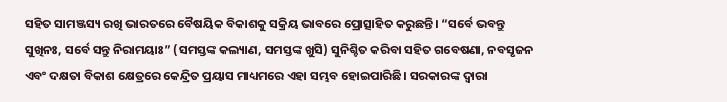ସହିତ ସାମଞ୍ଜସ୍ୟ ରଖି ଭାରତରେ ବୈଷୟିକ ବିକାଶକୁ ସକ୍ରିୟ ଭାବରେ ପ୍ରୋତ୍ସାହିତ କରୁଛନ୍ତି। “ସର୍ବେ ଭବନ୍ତୁ ସୁଖିନଃ, ସର୍ବେ ସନ୍ତୁ ନିରାମୟାଃ” (ସମସ୍ତଙ୍କ କଲ୍ୟାଣ, ସମସ୍ତଙ୍କ ଖୁସି) ସୁନିଶ୍ଚିତ କରିବା ସହିତ ଗବେଷଣା, ନବସୃଜନ ଏବଂ ଦକ୍ଷତା ବିକାଶ କ୍ଷେତ୍ରରେ କେନ୍ଦ୍ରିତ ପ୍ରୟାସ ମାଧ୍ୟମରେ ଏହା ସମ୍ଭବ ହୋଇପାରିଛି। ସରକାରଙ୍କ ଦ୍ୱାରା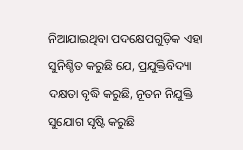ନିଆଯାଇଥିବା ପଦକ୍ଷେପଗୁଡ଼ିକ ଏହା ସୁନିଶ୍ଚିତ କରୁଛି ଯେ, ପ୍ରଯୁକ୍ତିବିଦ୍ୟା ଦକ୍ଷତା ବୃଦ୍ଧି କରୁଛି, ନୂତନ ନିଯୁକ୍ତି ସୁଯୋଗ ସୃଷ୍ଟି କରୁଛି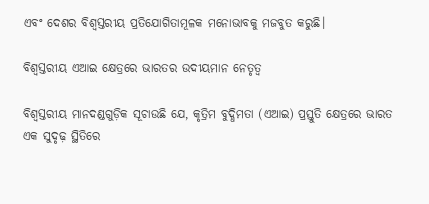ଏବଂ ଦେଶର ବିଶ୍ୱସ୍ତରୀୟ ପ୍ରତିଯୋଗିତାମୂଳକ ମନୋଭାବକୁ ମଜବୁତ କରୁଛି।

ବିଶ୍ୱସ୍ତରୀୟ ଏଆଇ କ୍ଷେତ୍ରରେ ଭାରତର ଉଦୀୟମାନ ନେତୃତ୍ୱ

ବିଶ୍ୱସ୍ତରୀୟ ମାନଦଣ୍ଡଗୁଡ଼ିକ ସୂଚାଉଛି ଯେ, କୃତ୍ରିମ ବୁଦ୍ଧିମତା (ଏଆଇ) ପ୍ରସ୍ତୁତି କ୍ଷେତ୍ରରେ ଭାରତ ଏକ ସୁଦୃଢ଼ ସ୍ଥିତିରେ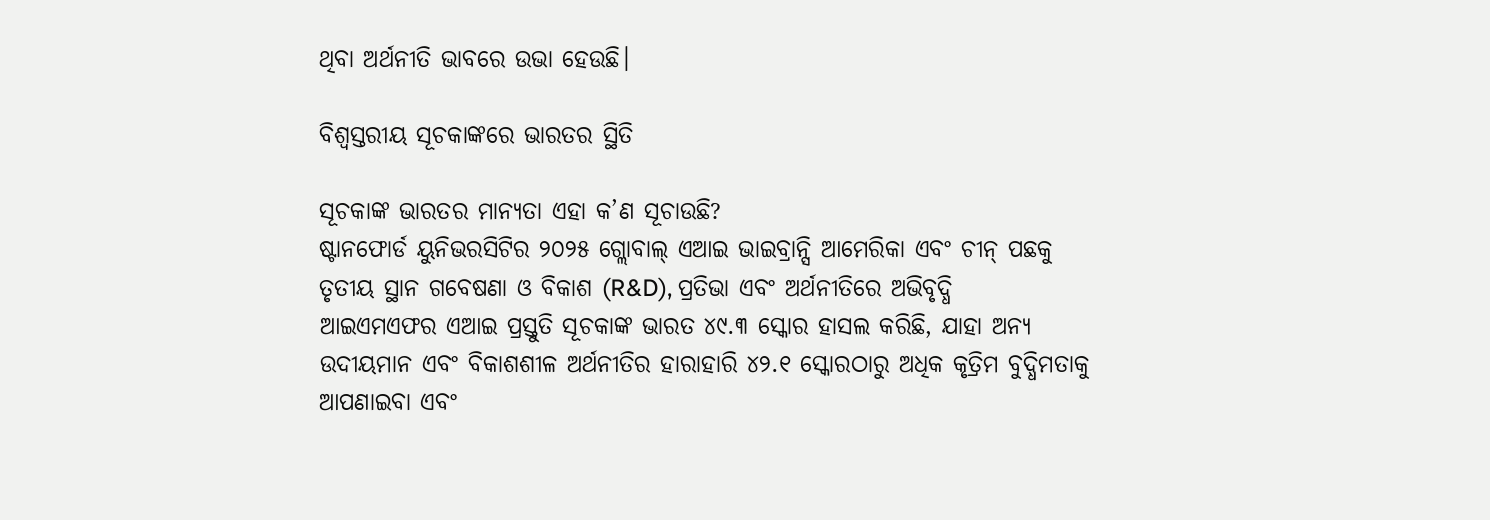ଥିବା ଅର୍ଥନୀତି ଭାବରେ ଉଭା ହେଉଛି।

ବିଶ୍ୱସ୍ତରୀୟ ସୂଚକାଙ୍କରେ ଭାରତର ସ୍ଥିତି

ସୂଚକାଙ୍କ ଭାରତର ମାନ୍ୟତା ଏହା କ’ଣ ସୂଚାଉଛି?
ଷ୍ଟାନଫୋର୍ଡ ୟୁନିଭରସିଟିର ୨୦୨୫ ଗ୍ଲୋବାଲ୍ ଏଆଇ ଭାଇବ୍ରାନ୍ସି ଆମେରିକା ଏବଂ ଚୀନ୍ ପଛକୁ ତୃତୀୟ ସ୍ଥାନ ଗବେଷଣା ଓ ବିକାଶ (R&D), ପ୍ରତିଭା ଏବଂ ଅର୍ଥନୀତିରେ ଅଭିବୃଦ୍ଧି
ଆଇଏମଏଫର ଏଆଇ ପ୍ରସ୍ତୁତି ସୂଚକାଙ୍କ ଭାରତ ୪୯.୩ ସ୍କୋର ହାସଲ କରିଛି, ଯାହା ଅନ୍ୟ ଉଦୀୟମାନ ଏବଂ ବିକାଶଶୀଳ ଅର୍ଥନୀତିର ହାରାହାରି ୪୨.୧ ସ୍କୋରଠାରୁ ଅଧିକ କୃତ୍ରିମ ବୁଦ୍ଧିମତାକୁ ଆପଣାଇବା ଏବଂ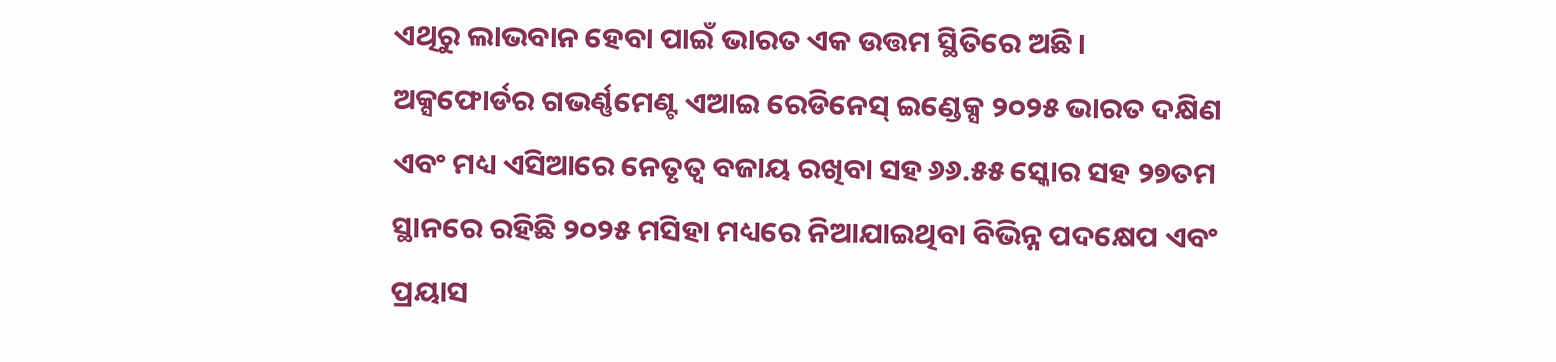ଏଥିରୁ ଲାଭବାନ ହେବା ପାଇଁ ଭାରତ ଏକ ଉତ୍ତମ ସ୍ଥିତିରେ ଅଛି।
ଅକ୍ସଫୋର୍ଡର ଗଭର୍ଣ୍ଣମେଣ୍ଟ ଏଆଇ ରେଡିନେସ୍ ଇଣ୍ଡେକ୍ସ ୨୦୨୫ ଭାରତ ଦକ୍ଷିଣ ଏବଂ ମଧ୍ୟ ଏସିଆରେ ନେତୃତ୍ୱ ବଜାୟ ରଖିବା ସହ ୬୬.୫୫ ସ୍କୋର ସହ ୨୭ତମ ସ୍ଥାନରେ ରହିଛି ୨୦୨୫ ମସିହା ମଧ୍ୟରେ ନିଆଯାଇଥିବା ବିଭିନ୍ନ ପଦକ୍ଷେପ ଏବଂ ପ୍ରୟାସ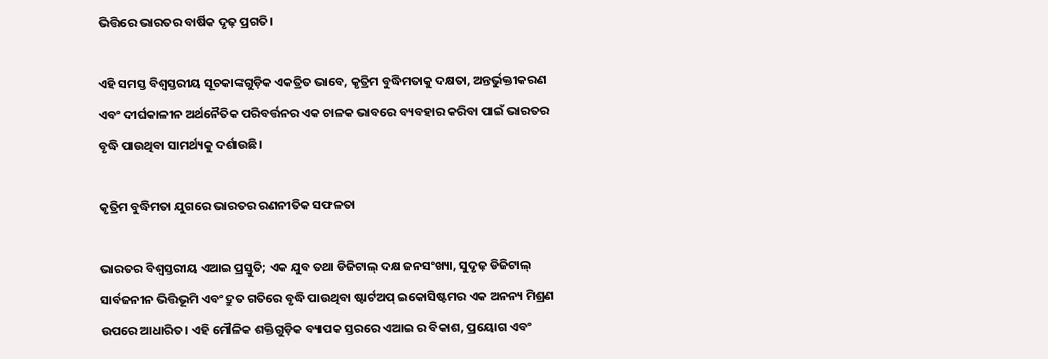ଭିତ୍ତିରେ ଭାରତର ବାର୍ଷିକ ଦୃଢ଼ ପ୍ରଗତି।

ଏହି ସମସ୍ତ ବିଶ୍ୱସ୍ତରୀୟ ସୂଚକାଙ୍କଗୁଡ଼ିକ ଏକତ୍ରିତ ଭାବେ, କୃତ୍ରିମ ବୁଦ୍ଧିମତାକୁ ଦକ୍ଷତା, ଅନ୍ତର୍ଭୁକ୍ତୀକରଣ ଏବଂ ଦୀର୍ଘକାଳୀନ ଅର୍ଥନୈତିକ ପରିବର୍ତ୍ତନର ଏକ ଚାଳକ ଭାବରେ ବ୍ୟବହାର କରିବା ପାଇଁ ଭାରତର ବୃଦ୍ଧି ପାଉଥିବା ସାମର୍ଥ୍ୟକୁ ଦର୍ଶାଉଛି।

କୃତ୍ରିମ ବୁଦ୍ଧିମତା ଯୁଗରେ ଭାରତର ରଣନୀତିକ ସଫଳତା

ଭାରତର ବିଶ୍ୱସ୍ତରୀୟ ଏଆଇ ପ୍ରସ୍ତୁତି; ଏକ ଯୁବ ତଥା ଡିଜିଟାଲ୍ ଦକ୍ଷ ଜନସଂଖ୍ୟା, ସୁଦୃଢ଼ ଡିଜିଟାଲ୍ ସାର୍ବଜନୀନ ଭିତ୍ତିଭୂମି ଏବଂ ଦ୍ରୁତ ଗତିରେ ବୃଦ୍ଧି ପାଉଥିବା ଷ୍ଟାର୍ଟଅପ୍ ଇକୋସିଷ୍ଟମର ଏକ ଅନନ୍ୟ ମିଶ୍ରଣ ଉପରେ ଆଧାରିତ। ଏହି ମୌଳିକ ଶକ୍ତିଗୁଡ଼ିକ ବ୍ୟାପକ ସ୍ତରରେ ଏଆଇ ର ବିକାଶ, ପ୍ରୟୋଗ ଏବଂ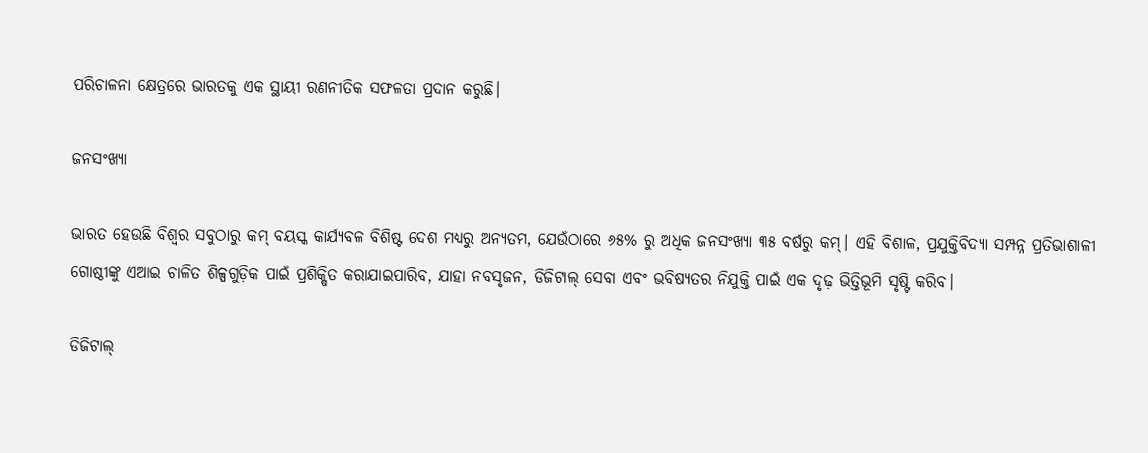ପରିଚାଳନା କ୍ଷେତ୍ରରେ ଭାରତକୁ ଏକ ସ୍ଥାୟୀ ରଣନୀତିକ ସଫଳତା ପ୍ରଦାନ କରୁଛି।

ଜନସଂଖ୍ୟା

ଭାରତ ହେଉଛି ବିଶ୍ୱର ସବୁଠାରୁ କମ୍ ବୟସ୍କ କାର୍ଯ୍ୟବଳ ବିଶିଷ୍ଟ ଦେଶ ମଧ୍ୟରୁ ଅନ୍ୟତମ, ଯେଉଁଠାରେ ୬୫% ରୁ ଅଧିକ ଜନସଂଖ୍ୟା ୩୫ ବର୍ଷରୁ କମ୍। ଏହି ବିଶାଳ, ପ୍ରଯୁକ୍ତିବିଦ୍ୟା ସମ୍ପନ୍ନ ପ୍ରତିଭାଶାଳୀ ଗୋଷ୍ଠୀଙ୍କୁ ଏଆଇ ଚାଳିତ ଶିଳ୍ପଗୁଡ଼ିକ ପାଇଁ ପ୍ରଶିକ୍ଷିତ କରାଯାଇପାରିବ, ଯାହା ନବସୃଜନ, ଡିଜିଟାଲ୍ ସେବା ଏବଂ ଭବିଷ୍ୟତର ନିଯୁକ୍ତି ପାଇଁ ଏକ ଦୃଢ଼ ଭିତ୍ତିଭୂମି ସୃଷ୍ଟି କରିବ।

ଡିଜିଟାଲ୍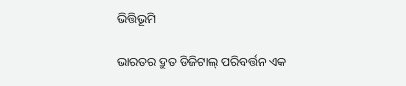ଭିତ୍ତିଭୂମି

ଭାରତର ଦ୍ରୁତ ଡିଜିଟାଲ୍ ପରିବର୍ତ୍ତନ ଏକ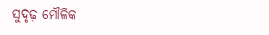ସୁଦୃଢ଼ ମୌଳିକ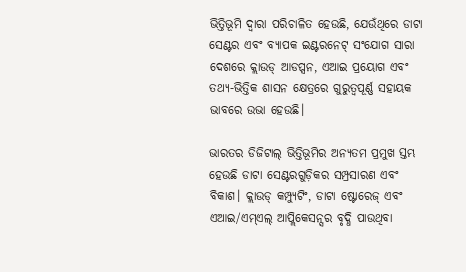ଭିତ୍ତିଭୂମି ଦ୍ୱାରା ପରିଚାଳିତ ହେଉଛି, ଯେଉଁଥିରେ ଡାଟା ସେଣ୍ଟର ଏବଂ ବ୍ୟାପକ ଇଣ୍ଟରନେଟ୍ ସଂଯୋଗ ସାରା ଦେଶରେ କ୍ଲାଉଡ୍ ଆଡପ୍ସନ, ଏଆଇ ପ୍ରୟୋଗ ଏବଂ ତଥ୍ୟ-ଭିତ୍ତିକ ଶାସନ କ୍ଷେତ୍ରରେ ଗୁରୁତ୍ୱପୂର୍ଣ୍ଣ ସହାୟକ ଭାବରେ ଉଭା ହେଉଛି।

ଭାରତର ଡିଜିଟାଲ୍ ଭିତ୍ତିଭୂମିର ଅନ୍ୟତମ ପ୍ରମୁଖ ସ୍ତମ୍ଭ ହେଉଛି ଡାଟା ସେଣ୍ଟରଗୁଡ଼ିକର ସମ୍ପ୍ରସାରଣ ଏବଂ ବିକାଶ। କ୍ଲାଉଡ୍ କମ୍ପ୍ୟୁଟିଂ, ଡାଟା ଷ୍ଟୋରେଜ୍ ଏବଂ ଏଆଇ/ଏମ୍‍ଏଲ୍‍ ଆପ୍ଲିକେସନ୍ସର ବୃଦ୍ଧି ପାଉଥିବା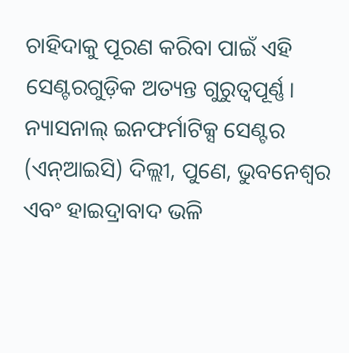ଚାହିଦାକୁ ପୂରଣ କରିବା ପାଇଁ ଏହି ସେଣ୍ଟରଗୁଡ଼ିକ ଅତ୍ୟନ୍ତ ଗୁରୁତ୍ୱପୂର୍ଣ୍ଣ। ନ୍ୟାସନାଲ୍ ଇନଫର୍ମାଟିକ୍ସ ସେଣ୍ଟର (ଏନ୍‍ଆଇସି) ଦିଲ୍ଲୀ, ପୁଣେ, ଭୁବନେଶ୍ୱର ଏବଂ ହାଇଦ୍ରାବାଦ ଭଳି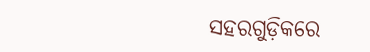ସହରଗୁଡ଼ିକରେ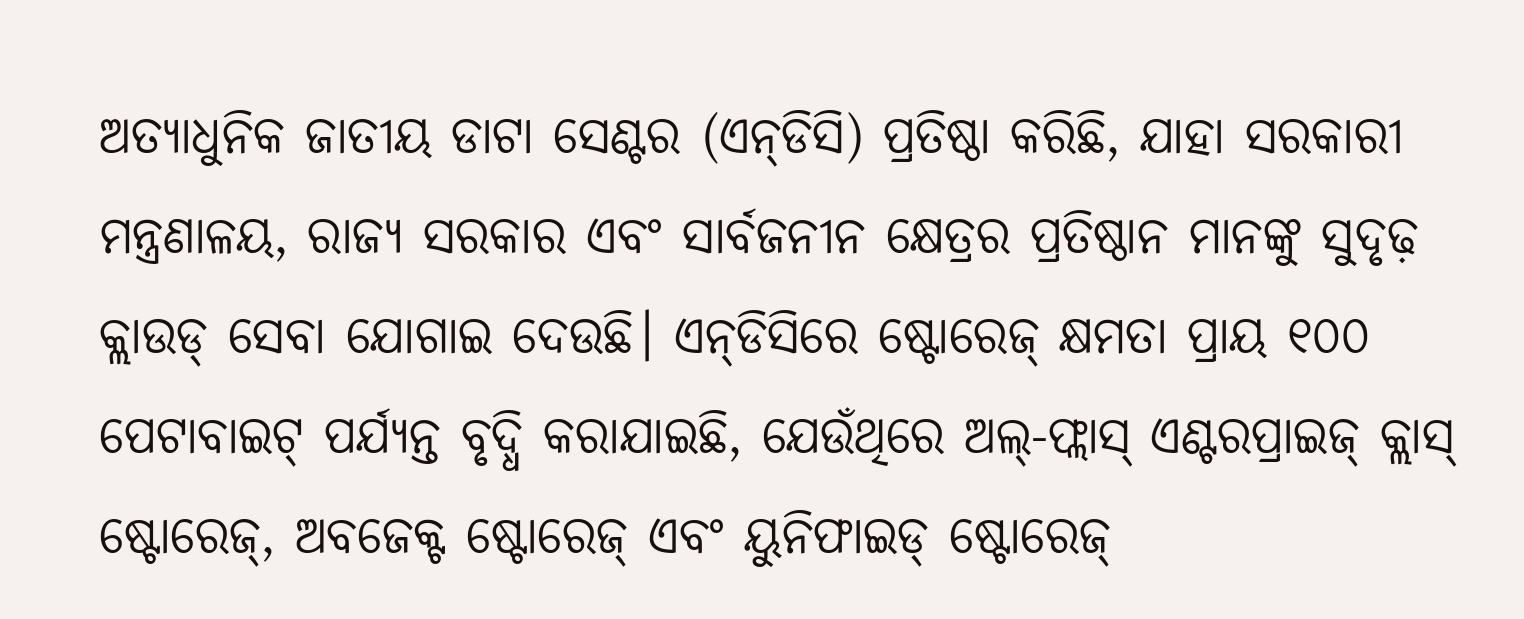ଅତ୍ୟାଧୁନିକ ଜାତୀୟ ଡାଟା ସେଣ୍ଟର (ଏନ୍‍ଡିସି) ପ୍ରତିଷ୍ଠା କରିଛି, ଯାହା ସରକାରୀ ମନ୍ତ୍ରଣାଳୟ, ରାଜ୍ୟ ସରକାର ଏବଂ ସାର୍ବଜନୀନ କ୍ଷେତ୍ରର ପ୍ରତିଷ୍ଠାନ ମାନଙ୍କୁ ସୁଦୃଢ଼ କ୍ଲାଉଡ୍ ସେବା ଯୋଗାଇ ଦେଉଛି। ଏନ୍‍ଡିସିରେ ଷ୍ଟୋରେଜ୍ କ୍ଷମତା ପ୍ରାୟ ୧୦୦ ପେଟାବାଇଟ୍ ପର୍ଯ୍ୟନ୍ତ ବୃଦ୍ଧି କରାଯାଇଛି, ଯେଉଁଥିରେ ଅଲ୍-ଫ୍ଲାସ୍ ଏଣ୍ଟରପ୍ରାଇଜ୍ କ୍ଲାସ୍ ଷ୍ଟୋରେଜ୍, ଅବଜେକ୍ଟ ଷ୍ଟୋରେଜ୍ ଏବଂ ୟୁନିଫାଇଡ୍ ଷ୍ଟୋରେଜ୍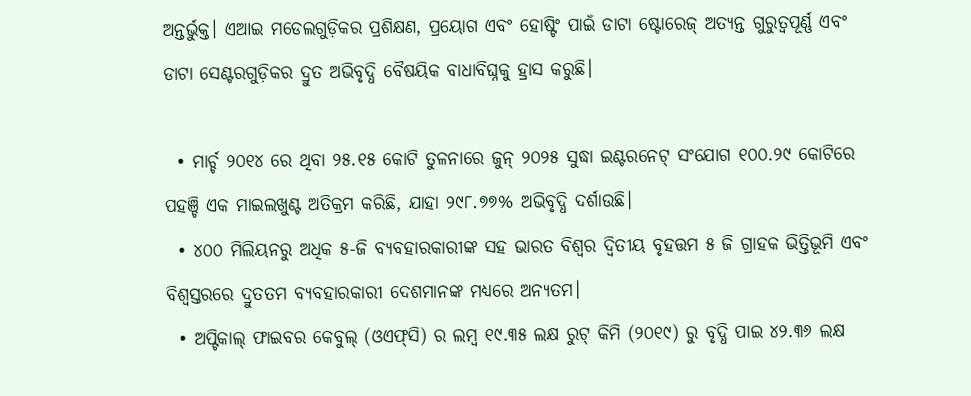ଅନ୍ତର୍ଭୁକ୍ତ। ଏଆଇ ମଡେଲଗୁଡ଼ିକର ପ୍ରଶିକ୍ଷଣ, ପ୍ରୟୋଗ ଏବଂ ହୋଷ୍ଟିଂ ପାଇଁ ଡାଟା ଷ୍ଟୋରେଜ୍ ଅତ୍ୟନ୍ତ ଗୁରୁତ୍ୱପୂର୍ଣ୍ଣ ଏବଂ ଡାଟା ସେଣ୍ଟରଗୁଡ଼ିକର ଦ୍ରୁତ ଅଭିବୃଦ୍ଧି ବୈଷୟିକ ବାଧାବିଘ୍ନକୁ ହ୍ରାସ କରୁଛି।

  • ମାର୍ଚ୍ଚ ୨୦୧୪ ରେ ଥିବା ୨୫.୧୫ କୋଟି ତୁଳନାରେ ଜୁନ୍ ୨୦୨୫ ସୁଦ୍ଧା ଇଣ୍ଟରନେଟ୍ ସଂଯୋଗ ୧୦୦.୨୯ କୋଟିରେ ପହଞ୍ଚି ଏକ ମାଇଲଖୁଣ୍ଟ ଅତିକ୍ରମ କରିଛି, ଯାହା ୨୯୮.୭୭% ଅଭିବୃଦ୍ଧି ଦର୍ଶାଉଛି।
  • ୪୦୦ ମିଲିୟନରୁ ଅଧିକ ୫-ଜି ବ୍ୟବହାରକାରୀଙ୍କ ସହ ଭାରତ ବିଶ୍ୱର ଦ୍ୱିତୀୟ ବୃହତ୍ତମ ୫ ଜି ଗ୍ରାହକ ଭିତ୍ତିଭୂମି ଏବଂ ବିଶ୍ୱସ୍ତରରେ ଦ୍ରୁତତମ ବ୍ୟବହାରକାରୀ ଦେଶମାନଙ୍କ ମଧ୍ୟରେ ଅନ୍ୟତମ।
  • ଅପ୍ଟିକାଲ୍ ଫାଇବର କେବୁଲ୍ (ଓଏଫ୍‍ସି) ର ଲମ୍ବ ୧୯.୩୫ ଲକ୍ଷ ରୁଟ୍ କିମି (୨୦୧୯) ରୁ ବୃଦ୍ଧି ପାଇ ୪୨.୩୬ ଲକ୍ଷ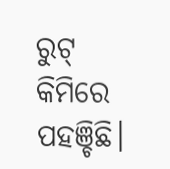ରୁଟ୍ କିମିରେ ପହଞ୍ଚିଛି।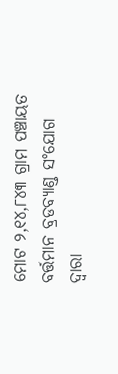ମୋଟ ୨,୧୪,୮୪୩ ଗ୍ରାମ ପଞ୍ଚାୟତ ବର୍ତ୍ତମାନ ବ୍ରଡବ୍ୟାଣ୍ଡ ସଂଯୋଗ ଦ୍ୱାରା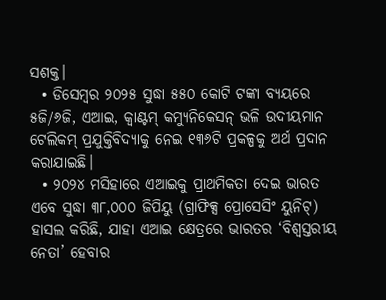ସଶକ୍ତ।
  • ଡିସେମ୍ବର ୨୦୨୫ ସୁଦ୍ଧା ୫୫୦ କୋଟି ଟଙ୍କା ବ୍ୟୟରେ ୫ଜି/୬ଜି, ଏଆଇ, କ୍ୱାଣ୍ଟମ୍ କମ୍ୟୁନିକେସନ୍ ଭଳି ଉଦୀୟମାନ ଟେଲିକମ୍ ପ୍ରଯୁକ୍ତିବିଦ୍ୟାକୁ ନେଇ ୧୩୬ଟି ପ୍ରକଳ୍ପକୁ ଅର୍ଥ ପ୍ରଦାନ କରାଯାଇଛି।
  • ୨୦୨୪ ମସିହାରେ ଏଆଇକୁ ପ୍ରାଥମିକତା ଦେଇ ଭାରତ ଏବେ ସୁଦ୍ଧା ୩୮,୦୦୦ ଜିପିୟୁ (ଗ୍ରାଫିକ୍ସ ପ୍ରୋସେସିଂ ୟୁନିଟ୍) ହାସଲ କରିଛି, ଯାହା ଏଆଇ କ୍ଷେତ୍ରରେ ଭାରତର ‘ବିଶ୍ୱସ୍ତରୀୟ ନେତା’ ହେବାର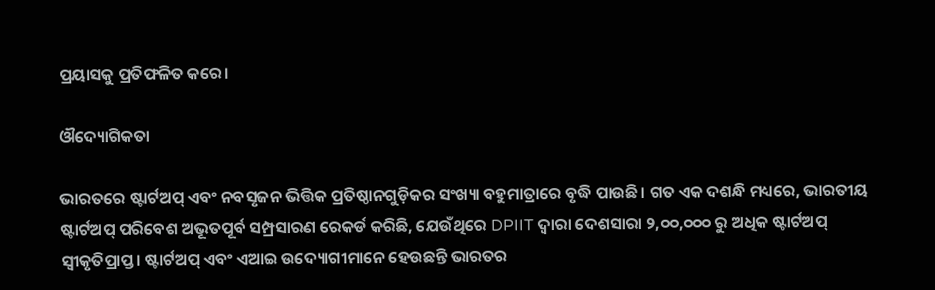ପ୍ରୟାସକୁ ପ୍ରତିଫଳିତ କରେ।

ଔଦ୍ୟୋଗିକତା

ଭାରତରେ ଷ୍ଟାର୍ଟଅପ୍ ଏବଂ ନବସୃଜନ ଭିତ୍ତିକ ପ୍ରତିଷ୍ଠାନଗୁଡ଼ିକର ସଂଖ୍ୟା ବହୁମାତ୍ରାରେ ବୃଦ୍ଧି ପାଉଛି। ଗତ ଏକ ଦଶନ୍ଧି ମଧ୍ୟରେ, ଭାରତୀୟ ଷ୍ଟାର୍ଟଅପ୍ ପରିବେଶ ଅଭୂତପୂର୍ବ ସମ୍ପ୍ରସାରଣ ରେକର୍ଡ କରିଛି, ଯେଉଁଥିରେ DPIIT ଦ୍ୱାରା ଦେଶସାରା ୨,୦୦,୦୦୦ ରୁ ଅଧିକ ଷ୍ଟାର୍ଟଅପ୍ ସ୍ୱୀକୃତିପ୍ରାପ୍ତ। ଷ୍ଟାର୍ଟଅପ୍ ଏବଂ ଏଆଇ ଉଦ୍ୟୋଗୀମାନେ ହେଉଛନ୍ତି ଭାରତର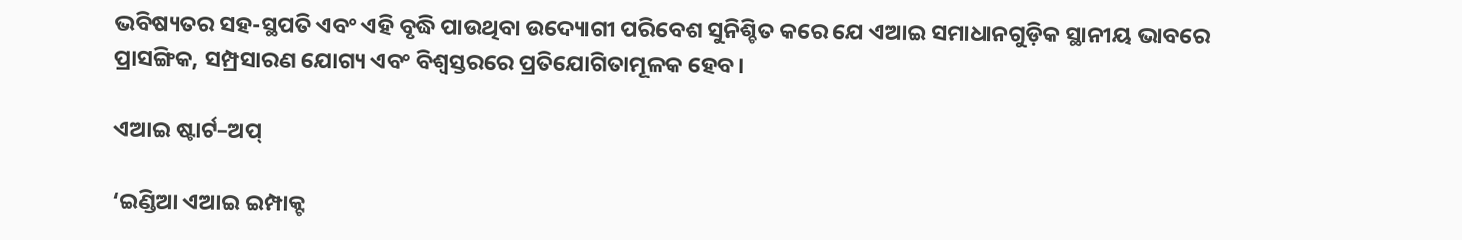ଭବିଷ୍ୟତର ସହ-ସ୍ଥପତି ଏବଂ ଏହି ବୃଦ୍ଧି ପାଉଥିବା ଉଦ୍ୟୋଗୀ ପରିବେଶ ସୁନିଶ୍ଚିତ କରେ ଯେ ଏଆଇ ସମାଧାନଗୁଡ଼ିକ ସ୍ଥାନୀୟ ଭାବରେ ପ୍ରାସଙ୍ଗିକ, ସମ୍ପ୍ରସାରଣ ଯୋଗ୍ୟ ଏବଂ ବିଶ୍ୱସ୍ତରରେ ପ୍ରତିଯୋଗିତାମୂଳକ ହେବ।

ଏଆଇ ଷ୍ଟାର୍ଟ–ଅପ୍

‘ଇଣ୍ଡିଆ ଏଆଇ ଇମ୍ପାକ୍ଟ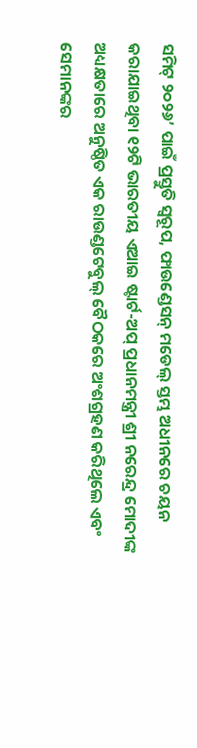ସମିଟ୍ ୨୦୨୬’ ପାଇଁ ପ୍ରସ୍ତୁତି ସ୍ୱରୂପ, ଫାଉଣ୍ଡେସନ୍ ମଡେଲ୍ ସ୍ତମ୍ଭ ଅଧୀନରେ ଚୟନ କରାଯାଇଥିବା ୧୨ଟି ଭାରତୀୟ ଏଆଇ ଷ୍ଟାର୍ଟ-ଅପ୍ ପ୍ରଧାନମନ୍ତ୍ରୀ ଶ୍ରୀ ନରେନ୍ଦ୍ର ମୋଦୀଙ୍କ ଅଧ୍ୟକ୍ଷତାରେ ଅନୁଷ୍ଠିତ ଏକ ରାଉଣ୍ଡଟେବୁଲ୍ ବୈଠକରେ ଅଂଶଗ୍ରହଣ କରିଥିଲେ ଏବଂ ସେମାନଙ୍କର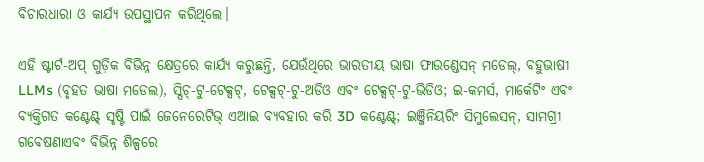ବିଚାରଧାରା ଓ କାର୍ଯ୍ୟ ଉପସ୍ଥାପନ କରିଥିଲେ।

ଏହି ଷ୍ଟାର୍ଟ-ଅପ୍ ଗୁଡ଼ିକ ବିଭିନ୍ନ କ୍ଷେତ୍ରରେ କାର୍ଯ୍ୟ କରୁଛନ୍ତି, ଯେଉଁଥିରେ ଭାରତୀୟ ଭାଷା ଫାଉଣ୍ଡେସନ୍ ମଡେଲ୍, ବହୁଭାଷୀ LLMs (ବୃହତ ଭାଷା ମଡେଲ), ସ୍ପିଚ୍-ଟୁ-ଟେକ୍ସଟ୍, ଟେକ୍ସଟ୍-ଟୁ-ଅଡିଓ ଏବଂ ଟେକ୍ସଟ୍-ଟୁ-ଭିଡିଓ; ଇ-କମର୍ସ, ମାର୍କେଟିଂ ଏବଂ ବ୍ୟକ୍ତିଗତ କଣ୍ଟେଣ୍ଟ୍ ସୃଷ୍ଟି ପାଇଁ ଜେନେରେଟିଭ୍ ଏଆଇ ବ୍ୟବହାର କରି 3D କଣ୍ଟେଣ୍ଟ୍; ଇଞ୍ଜିନିୟରିଂ ସିମୁଲେସନ୍, ସାମଗ୍ରୀ ଗବେଷଣାଏବଂ ବିଭିନ୍ନ ଶିଳ୍ପରେ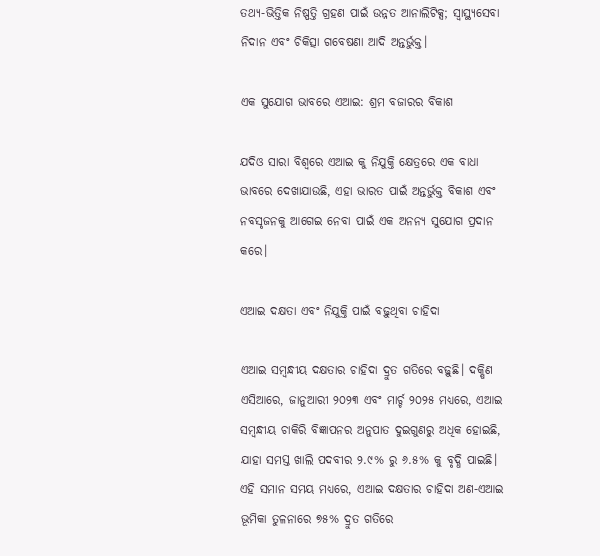ତଥ୍ୟ-ଭିତ୍ତିକ ନିଷ୍ପତ୍ତି ଗ୍ରହଣ ପାଇଁ ଉନ୍ନତ ଆନାଲିଟିକ୍ସ; ସ୍ୱାସ୍ଥ୍ୟସେବା ନିଦାନ ଏବଂ ଚିକିତ୍ସା ଗବେଷଣା ଆଦି ଅନ୍ତର୍ଭୁକ୍ତ।

ଏକ ସୁଯୋଗ ଭାବରେ ଏଆଇ: ଶ୍ରମ ବଜାରର ବିକାଶ

ଯଦିଓ ସାରା ବିଶ୍ୱରେ ଏଆଇ କୁ ନିଯୁକ୍ତି କ୍ଷେତ୍ରରେ ଏକ ବାଧା ଭାବରେ ଦେଖାଯାଉଛି, ଏହା ଭାରତ ପାଇଁ ଅନ୍ତର୍ଭୁକ୍ତ ବିକାଶ ଏବଂ ନବସୃଜନକୁ ଆଗେଇ ନେବା ପାଇଁ ଏକ ଅନନ୍ୟ ସୁଯୋଗ ପ୍ରଦାନ କରେ।

ଏଆଇ ଦକ୍ଷତା ଏବଂ ନିଯୁକ୍ତି ପାଇଁ ବଢ଼ୁଥିବା ଚାହିଦା

ଏଆଇ ସମ୍ବନ୍ଧୀୟ ଦକ୍ଷତାର ଚାହିଦା ଦ୍ରୁତ ଗତିରେ ବଢ଼ୁଛି। ଦକ୍ଷିଣ ଏସିଆରେ, ଜାନୁଆରୀ ୨୦୨୩ ଏବଂ ମାର୍ଚ୍ଚ ୨୦୨୫ ମଧ୍ୟରେ, ଏଆଇ ସମ୍ବନ୍ଧୀୟ ଚାକିରି ବିଜ୍ଞାପନର ଅନୁପାତ ଦୁଇଗୁଣରୁ ଅଧିକ ହୋଇଛି, ଯାହା ସମସ୍ତ ଖାଲି ପଦବୀର ୨.୯% ରୁ ୬.୫% କୁ ବୃଦ୍ଧି ପାଇଛି। ଏହି ସମାନ ସମୟ ମଧ୍ୟରେ, ଏଆଇ ଦକ୍ଷତାର ଚାହିଦା ଅଣ-ଏଆଇ ଭୂମିକା ତୁଳନାରେ ୭୫% ଦ୍ରୁତ ଗତିରେ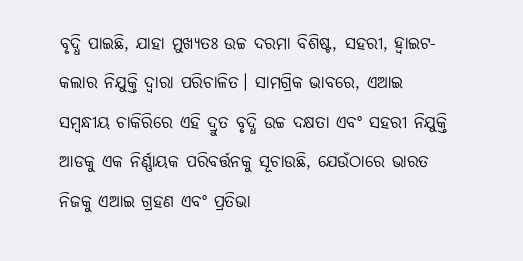ବୃଦ୍ଧି ପାଇଛି, ଯାହା ମୁଖ୍ୟତଃ ଉଚ୍ଚ ଦରମା ବିଶିଷ୍ଟ, ସହରୀ, ହ୍ୱାଇଟ-କଲାର ନିଯୁକ୍ତି ଦ୍ୱାରା ପରିଚାଳିତ। ସାମଗ୍ରିକ ଭାବରେ, ଏଆଇ ସମ୍ବନ୍ଧୀୟ ଚାକିରିରେ ଏହି ଦ୍ରୁତ ବୃଦ୍ଧି ଉଚ୍ଚ ଦକ୍ଷତା ଏବଂ ସହରୀ ନିଯୁକ୍ତି ଆଡକୁ ଏକ ନିର୍ଣ୍ଣାୟକ ପରିବର୍ତ୍ତନକୁ ସୂଚାଉଛି, ଯେଉଁଠାରେ ଭାରତ ନିଜକୁ ଏଆଇ ଗ୍ରହଣ ଏବଂ ପ୍ରତିଭା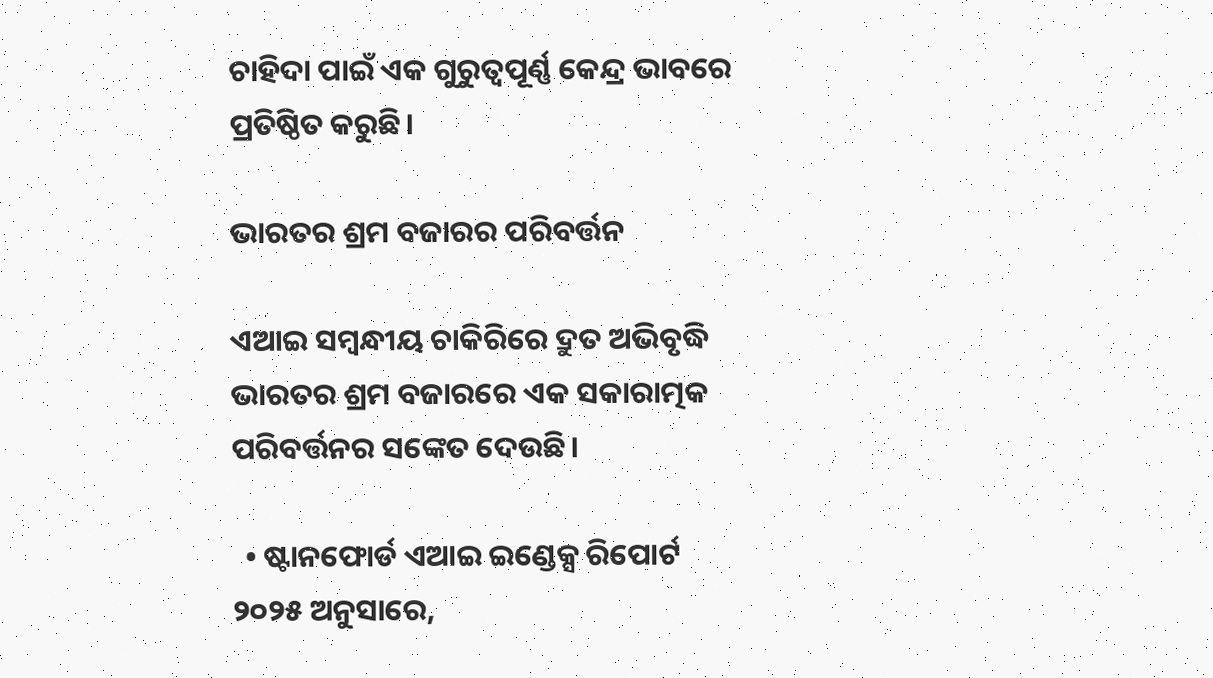ଚାହିଦା ପାଇଁ ଏକ ଗୁରୁତ୍ୱପୂର୍ଣ୍ଣ କେନ୍ଦ୍ର ଭାବରେ ପ୍ରତିଷ୍ଠିତ କରୁଛି।

ଭାରତର ଶ୍ରମ ବଜାରର ପରିବର୍ତ୍ତନ

ଏଆଇ ସମ୍ବନ୍ଧୀୟ ଚାକିରିରେ ଦ୍ରୁତ ଅଭିବୃଦ୍ଧି ଭାରତର ଶ୍ରମ ବଜାରରେ ଏକ ସକାରାତ୍ମକ ପରିବର୍ତ୍ତନର ସଙ୍କେତ ଦେଉଛି।

  • ଷ୍ଟାନଫୋର୍ଡ ଏଆଇ ଇଣ୍ଡେକ୍ସ ରିପୋର୍ଟ ୨୦୨୫ ଅନୁସାରେ,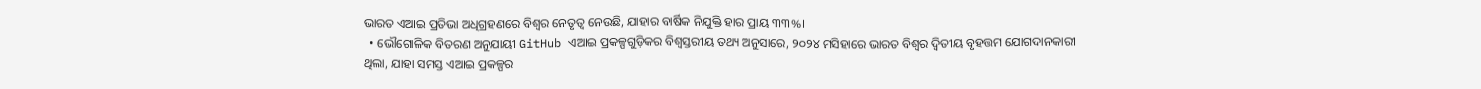ଭାରତ ଏଆଇ ପ୍ରତିଭା ଅଧିଗ୍ରହଣରେ ବିଶ୍ୱର ନେତୃତ୍ୱ ନେଉଛି, ଯାହାର ବାର୍ଷିକ ନିଯୁକ୍ତି ହାର ପ୍ରାୟ ୩୩%।
  • ଭୌଗୋଳିକ ବିତରଣ ଅନୁଯାୟୀ GitHub ଏଆଇ ପ୍ରକଳ୍ପଗୁଡ଼ିକର ବିଶ୍ୱସ୍ତରୀୟ ତଥ୍ୟ ଅନୁସାରେ, ୨୦୨୪ ମସିହାରେ ଭାରତ ବିଶ୍ୱର ଦ୍ୱିତୀୟ ବୃହତ୍ତମ ଯୋଗଦାନକାରୀ ଥିଲା, ଯାହା ସମସ୍ତ ଏଆଇ ପ୍ରକଳ୍ପର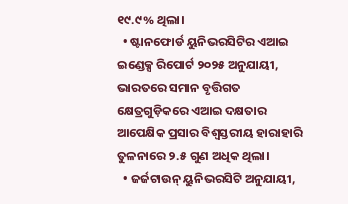୧୯.୯% ଥିଲା।
  • ଷ୍ଟାନଫୋର୍ଡ ୟୁନିଭରସିଟିର ଏଆଇ ଇଣ୍ଡେକ୍ସ ରିପୋର୍ଟ ୨୦୨୫ ଅନୁଯାୟୀ, ଭାରତରେ ସମାନ ବୃତ୍ତିଗତ କ୍ଷେତ୍ରଗୁଡ଼ିକରେ ଏଆଇ ଦକ୍ଷତାର ଆପେକ୍ଷିକ ପ୍ରସାର ବିଶ୍ୱସ୍ତରୀୟ ହାରାହାରି ତୁଳନାରେ ୨.୫ ଗୁଣ ଅଧିକ ଥିଲା।
  • ଜର୍ଜଟାଉନ୍ ୟୁନିଭରସିଟି ଅନୁଯାୟୀ,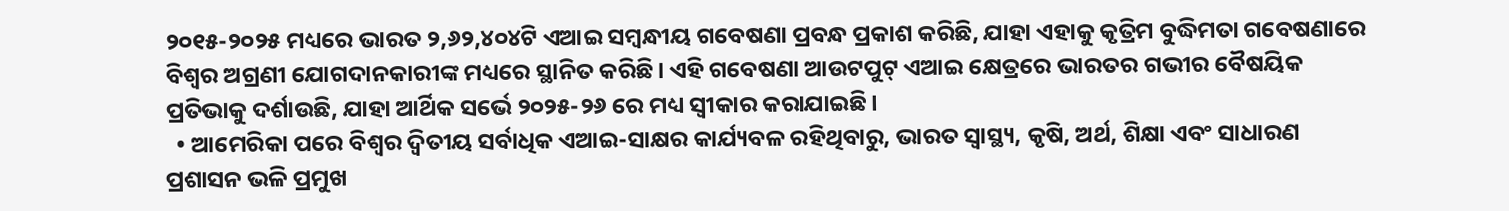୨୦୧୫-୨୦୨୫ ମଧ୍ୟରେ ଭାରତ ୨,୬୨,୪୦୪ଟି ଏଆଇ ସମ୍ବନ୍ଧୀୟ ଗବେଷଣା ପ୍ରବନ୍ଧ ପ୍ରକାଶ କରିଛି, ଯାହା ଏହାକୁ କୃତ୍ରିମ ବୁଦ୍ଧିମତା ଗବେଷଣାରେ ବିଶ୍ୱର ଅଗ୍ରଣୀ ଯୋଗଦାନକାରୀଙ୍କ ମଧ୍ୟରେ ସ୍ଥାନିତ କରିଛି। ଏହି ଗବେଷଣା ଆଉଟପୁଟ୍ ଏଆଇ କ୍ଷେତ୍ରରେ ଭାରତର ଗଭୀର ବୈଷୟିକ ପ୍ରତିଭାକୁ ଦର୍ଶାଉଛି, ଯାହା ଆର୍ଥିକ ସର୍ଭେ ୨୦୨୫-୨୬ ରେ ମଧ୍ୟ ସ୍ୱୀକାର କରାଯାଇଛି।
  • ଆମେରିକା ପରେ ବିଶ୍ୱର ଦ୍ୱିତୀୟ ସର୍ବାଧିକ ଏଆଇ-ସାକ୍ଷର କାର୍ଯ୍ୟବଳ ରହିଥିବାରୁ, ଭାରତ ସ୍ୱାସ୍ଥ୍ୟ, କୃଷି, ଅର୍ଥ, ଶିକ୍ଷା ଏବଂ ସାଧାରଣ ପ୍ରଶାସନ ଭଳି ପ୍ରମୁଖ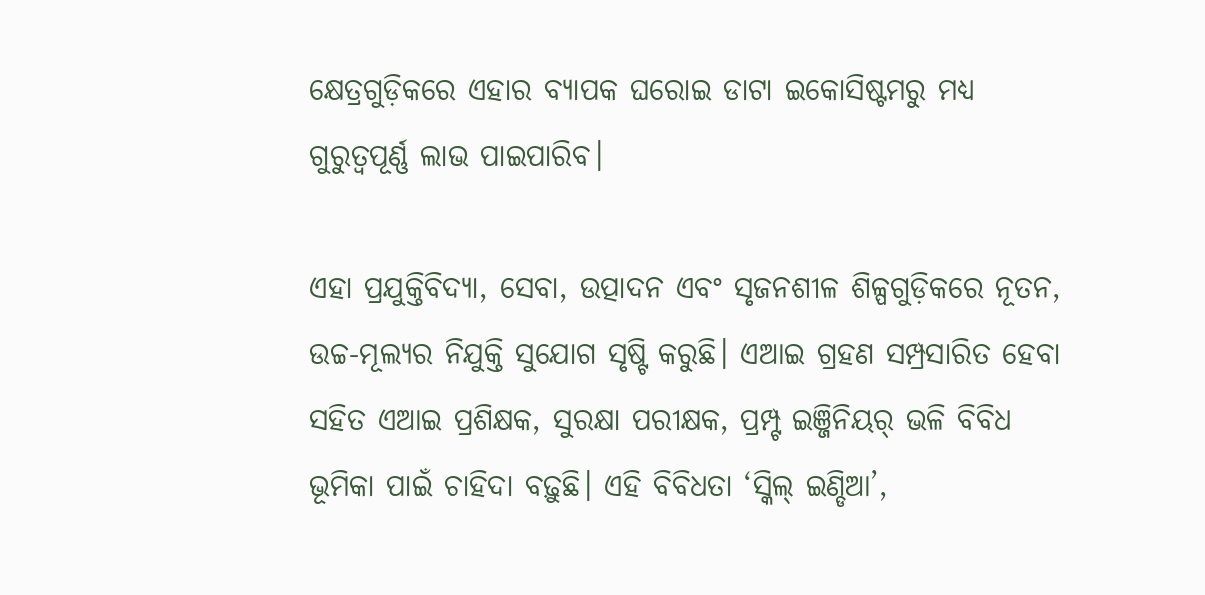କ୍ଷେତ୍ରଗୁଡ଼ିକରେ ଏହାର ବ୍ୟାପକ ଘରୋଇ ଡାଟା ଇକୋସିଷ୍ଟମରୁ ମଧ୍ୟ ଗୁରୁତ୍ୱପୂର୍ଣ୍ଣ ଲାଭ ପାଇପାରିବ।

ଏହା ପ୍ରଯୁକ୍ତିବିଦ୍ୟା, ସେବା, ଉତ୍ପାଦନ ଏବଂ ସୃଜନଶୀଳ ଶିଳ୍ପଗୁଡ଼ିକରେ ନୂତନ, ଉଚ୍ଚ-ମୂଲ୍ୟର ନିଯୁକ୍ତି ସୁଯୋଗ ସୃଷ୍ଟି କରୁଛି। ଏଆଇ ଗ୍ରହଣ ସମ୍ପ୍ରସାରିତ ହେବା ସହିତ ଏଆଇ ପ୍ରଶିକ୍ଷକ, ସୁରକ୍ଷା ପରୀକ୍ଷକ, ପ୍ରମ୍ପ୍ଟ ଇଞ୍ଜିନିୟର୍ ଭଳି ବିବିଧ ଭୂମିକା ପାଇଁ ଚାହିଦା ବଢ଼ୁଛି। ଏହି ବିବିଧତା ‘ସ୍କିଲ୍ ଇଣ୍ଡିଆ’,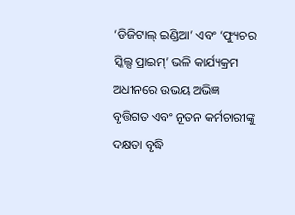‘ଡିଜିଟାଲ୍ ଇଣ୍ଡିଆ’ ଏବଂ ‘ଫ୍ୟୁଚର ସ୍କିଲ୍ସ ପ୍ରାଇମ୍’ ଭଳି କାର୍ଯ୍ୟକ୍ରମ ଅଧୀନରେ ଉଭୟ ଅଭିଜ୍ଞ ବୃତ୍ତିଗତ ଏବଂ ନୂତନ କର୍ମଚାରୀଙ୍କୁ ଦକ୍ଷତା ବୃଦ୍ଧି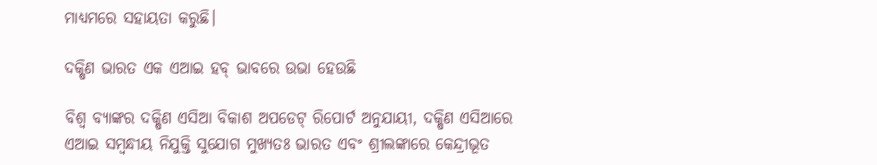ମାଧ୍ୟମରେ ସହାୟତା କରୁଛି।

ଦକ୍ଷିଣ ଭାରତ ଏକ ଏଆଇ ହବ୍ ଭାବରେ ଉଭା ହେଉଛି

ବିଶ୍ୱ ବ୍ୟାଙ୍କର ଦକ୍ଷିଣ ଏସିଆ ବିକାଶ ଅପଡେଟ୍ ରିପୋର୍ଟ ଅନୁଯାୟୀ, ଦକ୍ଷିଣ ଏସିଆରେ ଏଆଇ ସମ୍ବନ୍ଧୀୟ ନିଯୁକ୍ତି ସୁଯୋଗ ମୁଖ୍ୟତଃ ଭାରତ ଏବଂ ଶ୍ରୀଲଙ୍କାରେ କେନ୍ଦ୍ରୀଭୂତ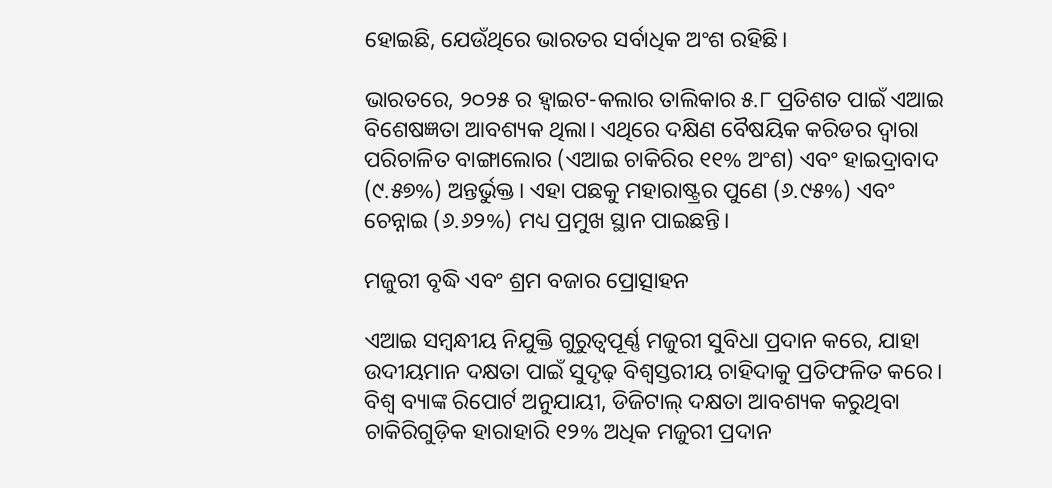ହୋଇଛି, ଯେଉଁଥିରେ ଭାରତର ସର୍ବାଧିକ ଅଂଶ ରହିଛି।

ଭାରତରେ, ୨୦୨୫ ର ହ୍ୱାଇଟ-କଲାର ତାଲିକାର ୫.୮ ପ୍ରତିଶତ ପାଇଁ ଏଆଇ ବିଶେଷଜ୍ଞତା ଆବଶ୍ୟକ ଥିଲା। ଏଥିରେ ଦକ୍ଷିଣ ବୈଷୟିକ କରିଡର ଦ୍ୱାରା ପରିଚାଳିତ ବାଙ୍ଗାଲୋର (ଏଆଇ ଚାକିରିର ୧୧% ଅଂଶ) ଏବଂ ହାଇଦ୍ରାବାଦ (୯.୫୭%) ଅନ୍ତର୍ଭୁକ୍ତ। ଏହା ପଛକୁ ମହାରାଷ୍ଟ୍ରର ପୁଣେ (୬.୯୫%) ଏବଂ ଚେନ୍ନାଇ (୬.୬୨%) ମଧ୍ୟ ପ୍ରମୁଖ ସ୍ଥାନ ପାଇଛନ୍ତି।

ମଜୁରୀ ବୃଦ୍ଧି ଏବଂ ଶ୍ରମ ବଜାର ପ୍ରୋତ୍ସାହନ

ଏଆଇ ସମ୍ବନ୍ଧୀୟ ନିଯୁକ୍ତି ଗୁରୁତ୍ୱପୂର୍ଣ୍ଣ ମଜୁରୀ ସୁବିଧା ପ୍ରଦାନ କରେ, ଯାହା ଉଦୀୟମାନ ଦକ୍ଷତା ପାଇଁ ସୁଦୃଢ଼ ବିଶ୍ୱସ୍ତରୀୟ ଚାହିଦାକୁ ପ୍ରତିଫଳିତ କରେ। ବିଶ୍ୱ ବ୍ୟାଙ୍କ ରିପୋର୍ଟ ଅନୁଯାୟୀ, ଡିଜିଟାଲ୍ ଦକ୍ଷତା ଆବଶ୍ୟକ କରୁଥିବା ଚାକିରିଗୁଡ଼ିକ ହାରାହାରି ୧୨% ଅଧିକ ମଜୁରୀ ପ୍ରଦାନ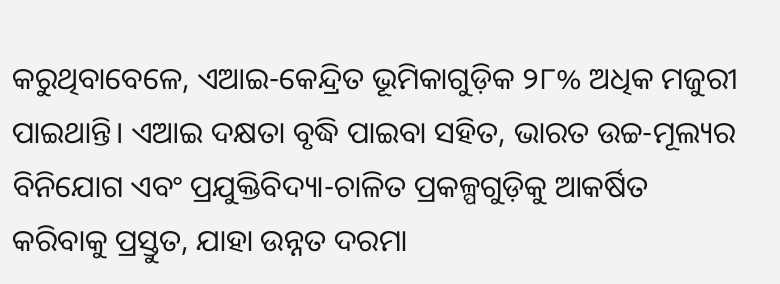କରୁଥିବାବେଳେ, ଏଆଇ-କେନ୍ଦ୍ରିତ ଭୂମିକାଗୁଡ଼ିକ ୨୮% ଅଧିକ ମଜୁରୀ ପାଇଥାନ୍ତି। ଏଆଇ ଦକ୍ଷତା ବୃଦ୍ଧି ପାଇବା ସହିତ, ଭାରତ ଉଚ୍ଚ-ମୂଲ୍ୟର ବିନିଯୋଗ ଏବଂ ପ୍ରଯୁକ୍ତିବିଦ୍ୟା-ଚାଳିତ ପ୍ରକଳ୍ପଗୁଡ଼ିକୁ ଆକର୍ଷିତ କରିବାକୁ ପ୍ରସ୍ତୁତ, ଯାହା ଉନ୍ନତ ଦରମା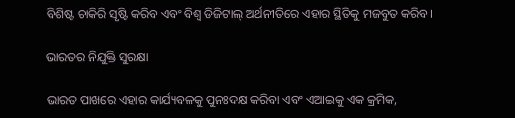ବିଶିଷ୍ଟ ଚାକିରି ସୃଷ୍ଟି କରିବ ଏବଂ ବିଶ୍ୱ ଡିଜିଟାଲ୍ ଅର୍ଥନୀତିରେ ଏହାର ସ୍ଥିତିକୁ ମଜବୁତ କରିବ।

ଭାରତର ନିଯୁକ୍ତି ସୁରକ୍ଷା

ଭାରତ ପାଖରେ ଏହାର କାର୍ଯ୍ୟବଳକୁ ପୁନଃଦକ୍ଷ କରିବା ଏବଂ ଏଆଇକୁ ଏକ କ୍ରମିକ,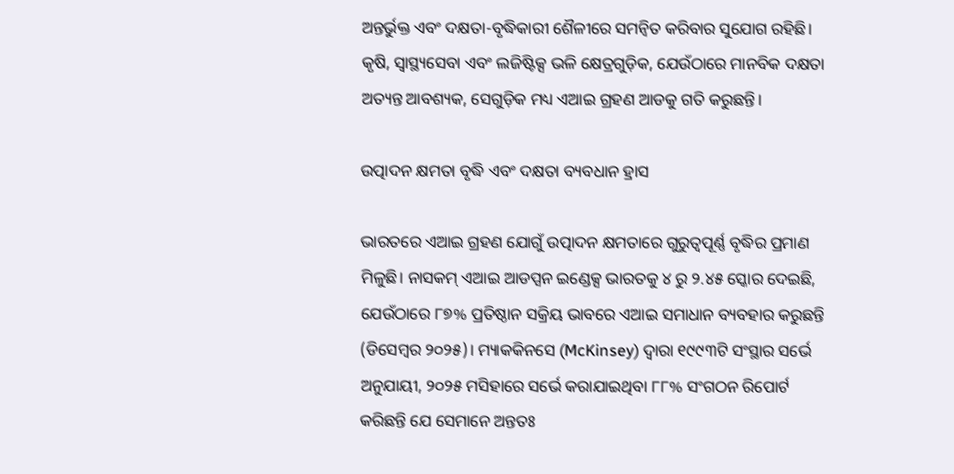ଅନ୍ତର୍ଭୁକ୍ତ ଏବଂ ଦକ୍ଷତା-ବୃଦ୍ଧିକାରୀ ଶୈଳୀରେ ସମନ୍ୱିତ କରିବାର ସୁଯୋଗ ରହିଛି। କୃଷି, ସ୍ୱାସ୍ଥ୍ୟସେବା ଏବଂ ଲଜିଷ୍ଟିକ୍ସ ଭଳି କ୍ଷେତ୍ରଗୁଡ଼ିକ, ଯେଉଁଠାରେ ମାନବିକ ଦକ୍ଷତା ଅତ୍ୟନ୍ତ ଆବଶ୍ୟକ, ସେଗୁଡ଼ିକ ମଧ୍ୟ ଏଆଇ ଗ୍ରହଣ ଆଡକୁ ଗତି କରୁଛନ୍ତି।

ଉତ୍ପାଦନ କ୍ଷମତା ବୃଦ୍ଧି ଏବଂ ଦକ୍ଷତା ବ୍ୟବଧାନ ହ୍ରାସ

ଭାରତରେ ଏଆଇ ଗ୍ରହଣ ଯୋଗୁଁ ଉତ୍ପାଦନ କ୍ଷମତାରେ ଗୁରୁତ୍ୱପୂର୍ଣ୍ଣ ବୃଦ୍ଧିର ପ୍ରମାଣ ମିଳୁଛି। ନାସକମ୍ ଏଆଇ ଆଡପ୍ସନ ଇଣ୍ଡେକ୍ସ ଭାରତକୁ ୪ ରୁ ୨.୪୫ ସ୍କୋର ଦେଇଛି, ଯେଉଁଠାରେ ୮୭% ପ୍ରତିଷ୍ଠାନ ସକ୍ରିୟ ଭାବରେ ଏଆଇ ସମାଧାନ ବ୍ୟବହାର କରୁଛନ୍ତି (ଡିସେମ୍ବର ୨୦୨୫)। ମ୍ୟାକକିନସେ (McKinsey) ଦ୍ୱାରା ୧୯୯୩ଟି ସଂସ୍ଥାର ସର୍ଭେ ଅନୁଯାୟୀ, ୨୦୨୫ ମସିହାରେ ସର୍ଭେ କରାଯାଇଥିବା ୮୮% ସଂଗଠନ ରିପୋର୍ଟ କରିଛନ୍ତି ଯେ ସେମାନେ ଅନ୍ତତଃ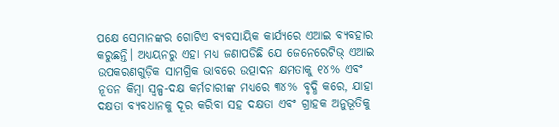ପକ୍ଷେ ସେମାନଙ୍କର ଗୋଟିଏ ବ୍ୟବସାୟିକ କାର୍ଯ୍ୟରେ ଏଆଇ ବ୍ୟବହାର କରୁଛନ୍ତି। ଅଧ୍ୟୟନରୁ ଏହା ମଧ୍ୟ ଜଣାପଡିଛି ଯେ ଜେନେରେଟିଭ୍ ଏଆଇ ଉପକରଣଗୁଡ଼ିକ ସାମଗ୍ରିକ ଭାବରେ ଉତ୍ପାଦନ କ୍ଷମତାକୁ ୧୪% ଏବଂ ନୂତନ କିମ୍ବା ସ୍ୱଳ୍ପ-ଦକ୍ଷ କର୍ମଚାରୀଙ୍କ ମଧ୍ୟରେ ୩୪% ବୃଦ୍ଧି କରେ, ଯାହା ଦକ୍ଷତା ବ୍ୟବଧାନକୁ ଦୂର କରିବା ସହ ଦକ୍ଷତା ଏବଂ ଗ୍ରାହକ ଅନୁଭୂତିକୁ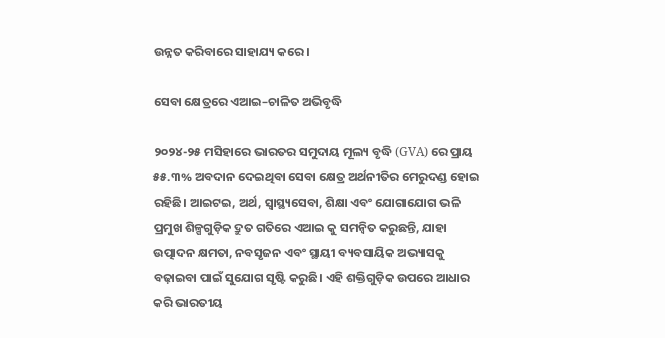ଉନ୍ନତ କରିବାରେ ସାହାଯ୍ୟ କରେ।

ସେବା କ୍ଷେତ୍ରରେ ଏଆଇ–ଚାଳିତ ଅଭିବୃଦ୍ଧି

୨୦୨୪-୨୫ ମସିହାରେ ଭାରତର ସମୁଦାୟ ମୂଲ୍ୟ ବୃଦ୍ଧି (GVA) ରେ ପ୍ରାୟ ୫୫.୩% ଅବଦାନ ଦେଇଥିବା ସେବା କ୍ଷେତ୍ର ଅର୍ଥନୀତିର ମେରୁଦଣ୍ଡ ହୋଇ ରହିଛି। ଆଇଟଇ, ଅର୍ଥ, ସ୍ୱାସ୍ଥ୍ୟସେବା, ଶିକ୍ଷା ଏବଂ ଯୋଗାଯୋଗ ଭଳି ପ୍ରମୁଖ ଶିଳ୍ପଗୁଡ଼ିକ ଦ୍ରୁତ ଗତିରେ ଏଆଇ କୁ ସମନ୍ୱିତ କରୁଛନ୍ତି, ଯାହା ଉତ୍ପାଦନ କ୍ଷମତା, ନବସୃଜନ ଏବଂ ସ୍ଥାୟୀ ବ୍ୟବସାୟିକ ଅଭ୍ୟାସକୁ ବଢ଼ାଇବା ପାଇଁ ସୁଯୋଗ ସୃଷ୍ଟି କରୁଛି। ଏହି ଶକ୍ତିଗୁଡ଼ିକ ଉପରେ ଆଧାର କରି ଭାରତୀୟ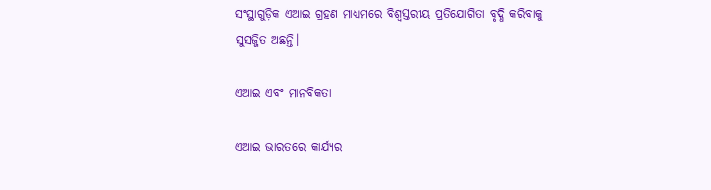ସଂସ୍ଥାଗୁଡ଼ିକ ଏଆଇ ଗ୍ରହଣ ମାଧ୍ୟମରେ ବିଶ୍ୱସ୍ତରୀୟ ପ୍ରତିଯୋଗିତା ବୃଦ୍ଧି କରିବାକୁ ସୁସଜ୍ଜିତ ଅଛନ୍ତି।

ଏଆଇ ଏବଂ ମାନବିକତା

ଏଆଇ ଭାରତରେ କାର୍ଯ୍ୟର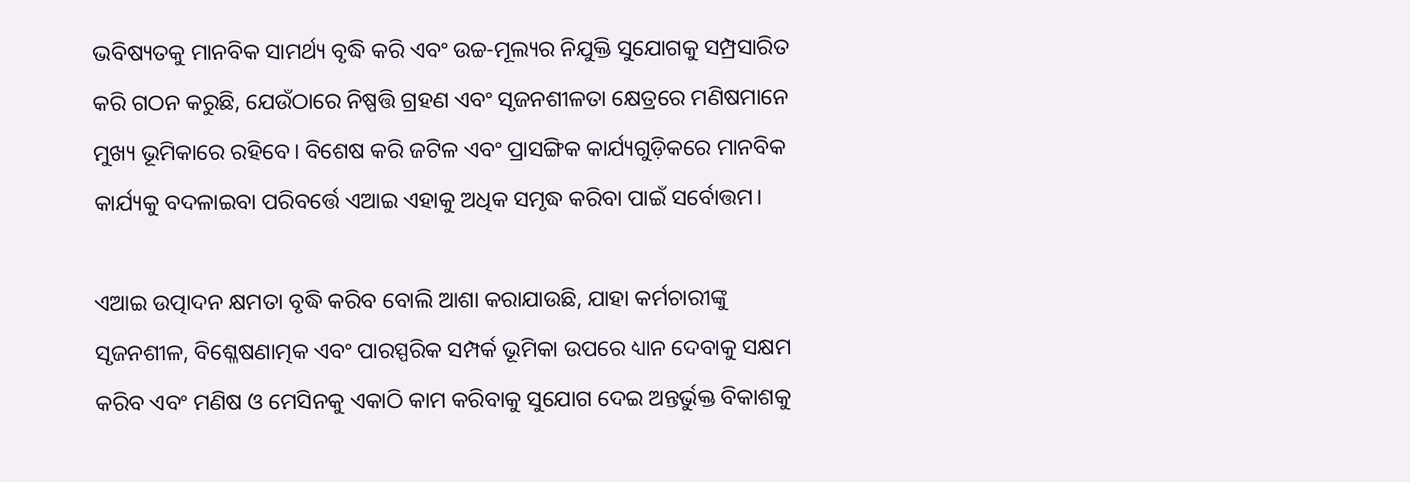ଭବିଷ୍ୟତକୁ ମାନବିକ ସାମର୍ଥ୍ୟ ବୃଦ୍ଧି କରି ଏବଂ ଉଚ୍ଚ-ମୂଲ୍ୟର ନିଯୁକ୍ତି ସୁଯୋଗକୁ ସମ୍ପ୍ରସାରିତ କରି ଗଠନ କରୁଛି, ଯେଉଁଠାରେ ନିଷ୍ପତ୍ତି ଗ୍ରହଣ ଏବଂ ସୃଜନଶୀଳତା କ୍ଷେତ୍ରରେ ମଣିଷମାନେ ମୁଖ୍ୟ ଭୂମିକାରେ ରହିବେ। ବିଶେଷ କରି ଜଟିଳ ଏବଂ ପ୍ରାସଙ୍ଗିକ କାର୍ଯ୍ୟଗୁଡ଼ିକରେ ମାନବିକ କାର୍ଯ୍ୟକୁ ବଦଳାଇବା ପରିବର୍ତ୍ତେ ଏଆଇ ଏହାକୁ ଅଧିକ ସମୃଦ୍ଧ କରିବା ପାଇଁ ସର୍ବୋତ୍ତମ।

ଏଆଇ ଉତ୍ପାଦନ କ୍ଷମତା ବୃଦ୍ଧି କରିବ ବୋଲି ଆଶା କରାଯାଉଛି, ଯାହା କର୍ମଚାରୀଙ୍କୁ ସୃଜନଶୀଳ, ବିଶ୍ଳେଷଣାତ୍ମକ ଏବଂ ପାରସ୍ପରିକ ସମ୍ପର୍କ ଭୂମିକା ଉପରେ ଧ୍ୟାନ ଦେବାକୁ ସକ୍ଷମ କରିବ ଏବଂ ମଣିଷ ଓ ମେସିନକୁ ଏକାଠି କାମ କରିବାକୁ ସୁଯୋଗ ଦେଇ ଅନ୍ତର୍ଭୁକ୍ତ ବିକାଶକୁ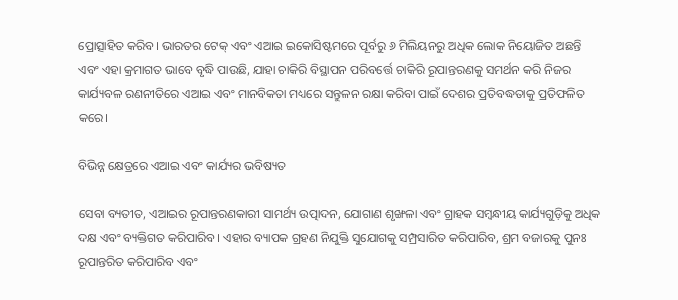ପ୍ରୋତ୍ସାହିତ କରିବ। ଭାରତର ଟେକ୍ ଏବଂ ଏଆଇ ଇକୋସିଷ୍ଟମରେ ପୂର୍ବରୁ ୬ ମିଲିୟନରୁ ଅଧିକ ଲୋକ ନିୟୋଜିତ ଅଛନ୍ତି ଏବଂ ଏହା କ୍ରମାଗତ ଭାବେ ବୃଦ୍ଧି ପାଉଛି, ଯାହା ଚାକିରି ବିସ୍ଥାପନ ପରିବର୍ତ୍ତେ ଚାକିରି ରୂପାନ୍ତରଣକୁ ସମର୍ଥନ କରି ନିଜର କାର୍ଯ୍ୟବଳ ରଣନୀତିରେ ଏଆଇ ଏବଂ ମାନବିକତା ମଧ୍ୟରେ ସନ୍ତୁଳନ ରକ୍ଷା କରିବା ପାଇଁ ଦେଶର ପ୍ରତିବଦ୍ଧତାକୁ ପ୍ରତିଫଳିତ କରେ।

ବିଭିନ୍ନ କ୍ଷେତ୍ରରେ ଏଆଇ ଏବଂ କାର୍ଯ୍ୟର ଭବିଷ୍ୟତ

ସେବା ବ୍ୟତୀତ, ଏଆଇର ରୂପାନ୍ତରଣକାରୀ ସାମର୍ଥ୍ୟ ଉତ୍ପାଦନ, ଯୋଗାଣ ଶୃଙ୍ଖଳା ଏବଂ ଗ୍ରାହକ ସମ୍ବନ୍ଧୀୟ କାର୍ଯ୍ୟଗୁଡ଼ିକୁ ଅଧିକ ଦକ୍ଷ ଏବଂ ବ୍ୟକ୍ତିଗତ କରିପାରିବ। ଏହାର ବ୍ୟାପକ ଗ୍ରହଣ ନିଯୁକ୍ତି ସୁଯୋଗକୁ ସମ୍ପ୍ରସାରିତ କରିପାରିବ, ଶ୍ରମ ବଜାରକୁ ପୁନଃ ରୂପାନ୍ତରିତ କରିପାରିବ ଏବଂ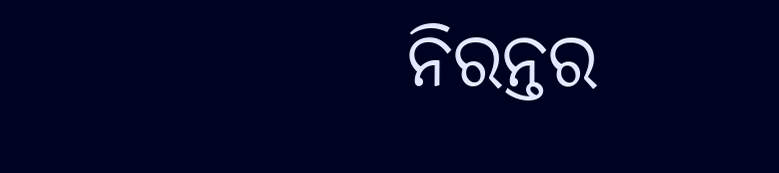ନିରନ୍ତର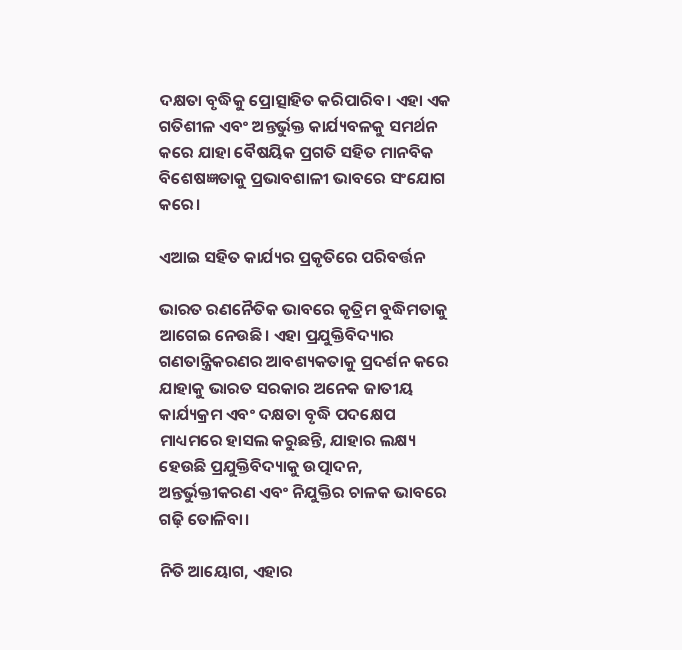ଦକ୍ଷତା ବୃଦ୍ଧିକୁ ପ୍ରୋତ୍ସାହିତ କରିପାରିବ। ଏହା ଏକ ଗତିଶୀଳ ଏବଂ ଅନ୍ତର୍ଭୁକ୍ତ କାର୍ଯ୍ୟବଳକୁ ସମର୍ଥନ କରେ ଯାହା ବୈଷୟିକ ପ୍ରଗତି ସହିତ ମାନବିକ ବିଶେଷଜ୍ଞତାକୁ ପ୍ରଭାବଶାଳୀ ଭାବରେ ସଂଯୋଗ କରେ।

ଏଆଇ ସହିତ କାର୍ଯ୍ୟର ପ୍ରକୃତିରେ ପରିବର୍ତ୍ତନ

ଭାରତ ରଣନୈତିକ ଭାବରେ କୃତ୍ରିମ ବୁଦ୍ଧିମତାକୁ ଆଗେଇ ନେଉଛି। ଏହା ପ୍ରଯୁକ୍ତିବିଦ୍ୟାର ଗଣତାନ୍ତ୍ରିକରଣର ଆବଶ୍ୟକତାକୁ ପ୍ରଦର୍ଶନ କରେ ଯାହାକୁ ଭାରତ ସରକାର ଅନେକ ଜାତୀୟ କାର୍ଯ୍ୟକ୍ରମ ଏବଂ ଦକ୍ଷତା ବୃଦ୍ଧି ପଦକ୍ଷେପ ମାଧ୍ୟମରେ ହାସଲ କରୁଛନ୍ତି, ଯାହାର ଲକ୍ଷ୍ୟ ହେଉଛି ପ୍ରଯୁକ୍ତିବିଦ୍ୟାକୁ ଉତ୍ପାଦନ, ଅନ୍ତର୍ଭୁକ୍ତୀକରଣ ଏବଂ ନିଯୁକ୍ତିର ଚାଳକ ଭାବରେ ଗଢ଼ି ତୋଳିବା।

ନିତି ଆୟୋଗ, ଏହାର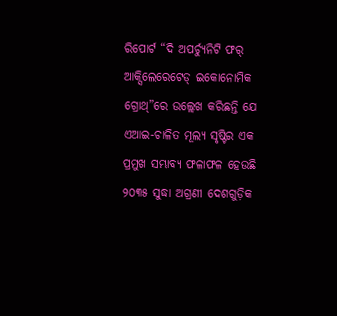ରିପୋର୍ଟ “ଦି ଅପର୍ଚ୍ୟୁନିଟି ଫର୍ ଆକ୍ସିଲେରେଟେଡ୍ ଇକୋନୋମିକ ଗ୍ରୋଥ୍”ରେ ଉଲ୍ଲେଖ କରିଛନ୍ତି ଯେ ଏଆଇ-ଚାଳିତ ମୂଲ୍ୟ ସୃଷ୍ଟିର ଏକ ପ୍ରମୁଖ ସମ୍ଭାବ୍ୟ ଫଳାଫଳ ହେଉଛି ୨୦୩୫ ସୁଦ୍ଧା ଅଗ୍ରଣୀ ଦେଶଗୁଡ଼ିକ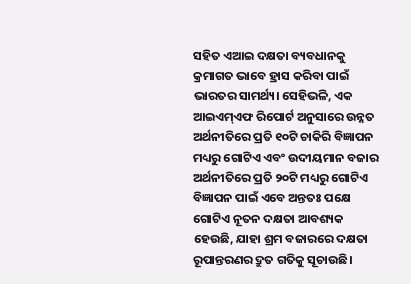ସହିତ ଏଆଇ ଦକ୍ଷତା ବ୍ୟବଧାନକୁ କ୍ରମାଗତ ଭାବେ ହ୍ରାସ କରିବା ପାଇଁ ଭାରତର ସାମର୍ଥ୍ୟ। ସେହିଭଳି, ଏକ ଆଇଏମ୍‍ଏଫ ରିପୋର୍ଟ ଅନୁସାରେ ଉନ୍ନତ ଅର୍ଥନୀତିରେ ପ୍ରତି ୧୦ଟି ଚାକିରି ବିଜ୍ଞାପନ ମଧ୍ୟରୁ ଗୋଟିଏ ଏବଂ ଉଦୀୟମାନ ବଜାର ଅର୍ଥନୀତିରେ ପ୍ରତି ୨୦ଟି ମଧ୍ୟରୁ ଗୋଟିଏ ବିଜ୍ଞାପନ ପାଇଁ ଏବେ ଅନ୍ତତଃ ପକ୍ଷେ ଗୋଟିଏ ନୂତନ ଦକ୍ଷତା ଆବଶ୍ୟକ ହେଉଛି, ଯାହା ଶ୍ରମ ବଜାରରେ ଦକ୍ଷତା ରୂପାନ୍ତରଣର ଦ୍ରୁତ ଗତିକୁ ସୂଚାଉଛି।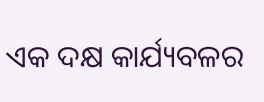ଏକ ଦକ୍ଷ କାର୍ଯ୍ୟବଳର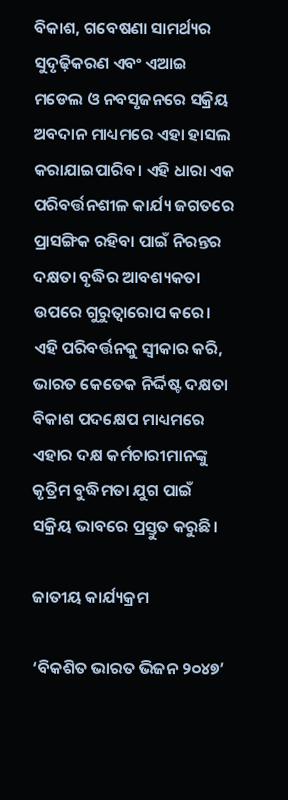ବିକାଶ, ଗବେଷଣା ସାମର୍ଥ୍ୟର ସୁଦୃଢ଼ିକରଣ ଏବଂ ଏଆଇ ମଡେଲ ଓ ନବସୃଜନରେ ସକ୍ରିୟ ଅବଦାନ ମାଧ୍ୟମରେ ଏହା ହାସଲ କରାଯାଇପାରିବ। ଏହି ଧାରା ଏକ ପରିବର୍ତ୍ତନଶୀଳ କାର୍ଯ୍ୟ ଜଗତରେ ପ୍ରାସଙ୍ଗିକ ରହିବା ପାଇଁ ନିରନ୍ତର ଦକ୍ଷତା ବୃଦ୍ଧିର ଆବଶ୍ୟକତା ଉପରେ ଗୁରୁତ୍ୱାରୋପ କରେ। ଏହି ପରିବର୍ତ୍ତନକୁ ସ୍ୱୀକାର କରି, ଭାରତ କେତେକ ନିର୍ଦ୍ଦିଷ୍ଟ ଦକ୍ଷତା ବିକାଶ ପଦକ୍ଷେପ ମାଧ୍ୟମରେ ଏହାର ଦକ୍ଷ କର୍ମଚାରୀମାନଙ୍କୁ କୃତ୍ରିମ ବୁଦ୍ଧିମତା ଯୁଗ ପାଇଁ ସକ୍ରିୟ ଭାବରେ ପ୍ରସ୍ତୁତ କରୁଛି।

ଜାତୀୟ କାର୍ଯ୍ୟକ୍ରମ

‘ବିକଶିତ ଭାରତ ଭିଜନ ୨୦୪୭’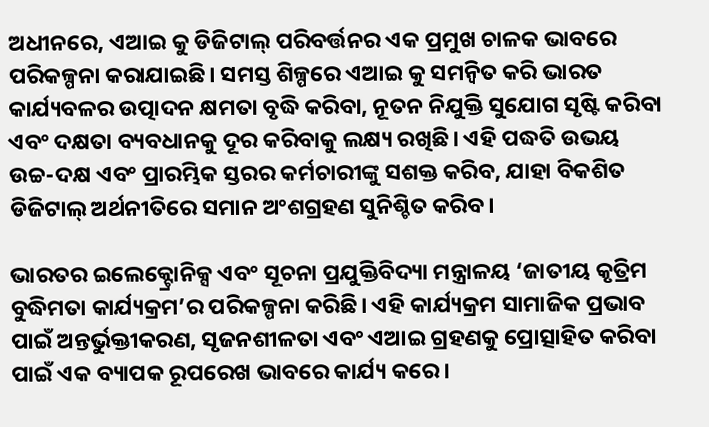ଅଧୀନରେ, ଏଆଇ କୁ ଡିଜିଟାଲ୍ ପରିବର୍ତ୍ତନର ଏକ ପ୍ରମୁଖ ଚାଳକ ଭାବରେ ପରିକଳ୍ପନା କରାଯାଇଛି। ସମସ୍ତ ଶିଳ୍ପରେ ଏଆଇ କୁ ସମନ୍ୱିତ କରି ଭାରତ କାର୍ଯ୍ୟବଳର ଉତ୍ପାଦନ କ୍ଷମତା ବୃଦ୍ଧି କରିବା, ନୂତନ ନିଯୁକ୍ତି ସୁଯୋଗ ସୃଷ୍ଟି କରିବା ଏବଂ ଦକ୍ଷତା ବ୍ୟବଧାନକୁ ଦୂର କରିବାକୁ ଲକ୍ଷ୍ୟ ରଖିଛି। ଏହି ପଦ୍ଧତି ଉଭୟ ଉଚ୍ଚ-ଦକ୍ଷ ଏବଂ ପ୍ରାରମ୍ଭିକ ସ୍ତରର କର୍ମଚାରୀଙ୍କୁ ସଶକ୍ତ କରିବ, ଯାହା ବିକଶିତ ଡିଜିଟାଲ୍ ଅର୍ଥନୀତିରେ ସମାନ ଅଂଶଗ୍ରହଣ ସୁନିଶ୍ଚିତ କରିବ।

ଭାରତର ଇଲେକ୍ଟ୍ରୋନିକ୍ସ ଏବଂ ସୂଚନା ପ୍ରଯୁକ୍ତିବିଦ୍ୟା ମନ୍ତ୍ରାଳୟ ‘ଜାତୀୟ କୃତ୍ରିମ ବୁଦ୍ଧିମତା କାର୍ଯ୍ୟକ୍ରମ’ର ପରିକଳ୍ପନା କରିଛି। ଏହି କାର୍ଯ୍ୟକ୍ରମ ସାମାଜିକ ପ୍ରଭାବ ପାଇଁ ଅନ୍ତର୍ଭୁକ୍ତୀକରଣ, ସୃଜନଶୀଳତା ଏବଂ ଏଆଇ ଗ୍ରହଣକୁ ପ୍ରୋତ୍ସାହିତ କରିବା ପାଇଁ ଏକ ବ୍ୟାପକ ରୂପରେଖ ଭାବରେ କାର୍ଯ୍ୟ କରେ।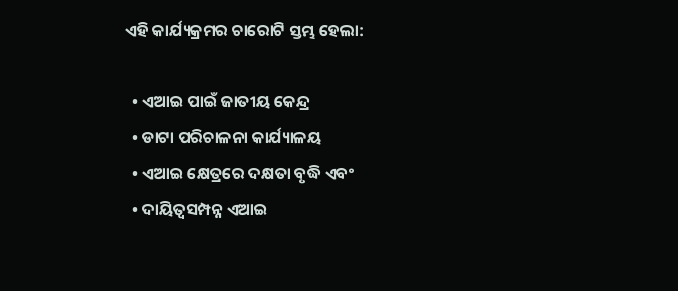ଏହି କାର୍ଯ୍ୟକ୍ରମର ଚାରୋଟି ସ୍ତମ୍ଭ ହେଲା:

  • ଏଆଇ ପାଇଁ ଜାତୀୟ କେନ୍ଦ୍ର
  • ଡାଟା ପରିଚାଳନା କାର୍ଯ୍ୟାଳୟ
  • ଏଆଇ କ୍ଷେତ୍ରରେ ଦକ୍ଷତା ବୃଦ୍ଧି ଏବଂ
  • ଦାୟିତ୍ୱସମ୍ପନ୍ନ ଏଆଇ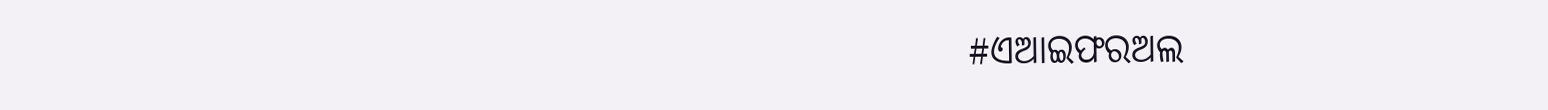#ଏଆଇଫରଅଲ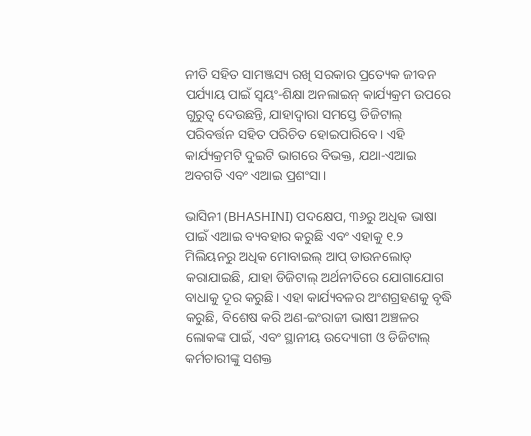ନୀତି ସହିତ ସାମଞ୍ଜସ୍ୟ ରଖି ସରକାର ପ୍ରତ୍ୟେକ ଜୀବନ ପର୍ଯ୍ୟାୟ ପାଇଁ ସ୍ୱୟଂ-ଶିକ୍ଷା ଅନଲାଇନ୍ କାର୍ଯ୍ୟକ୍ରମ ଉପରେ ଗୁରୁତ୍ୱ ଦେଉଛନ୍ତି, ଯାହାଦ୍ୱାରା ସମସ୍ତେ ଡିଜିଟାଲ୍ ପରିବର୍ତ୍ତନ ସହିତ ପରିଚିତ ହୋଇପାରିବେ। ଏହି କାର୍ଯ୍ୟକ୍ରମଟି ଦୁଇଟି ଭାଗରେ ବିଭକ୍ତ, ଯଥା-ଏଆଇ ଅବଗତି ଏବଂ ଏଆଇ ପ୍ରଶଂସା।

ଭାସିନୀ (BHASHINI) ପଦକ୍ଷେପ, ୩୬ରୁ ଅଧିକ ଭାଷା ପାଇଁ ଏଆଇ ବ୍ୟବହାର କରୁଛି ଏବଂ ଏହାକୁ ୧.୨ ମିଲିୟନରୁ ଅଧିକ ମୋବାଇଲ୍ ଆପ୍ ଡାଉନଲୋଡ୍ କରାଯାଇଛି, ଯାହା ଡିଜିଟାଲ୍ ଅର୍ଥନୀତିରେ ଯୋଗାଯୋଗ ବାଧାକୁ ଦୂର କରୁଛି। ଏହା କାର୍ଯ୍ୟବଳର ଅଂଶଗ୍ରହଣକୁ ବୃଦ୍ଧି କରୁଛି, ବିଶେଷ କରି ଅଣ-ଇଂରାଜୀ ଭାଷୀ ଅଞ୍ଚଳର ଲୋକଙ୍କ ପାଇଁ, ଏବଂ ସ୍ଥାନୀୟ ଉଦ୍ୟୋଗୀ ଓ ଡିଜିଟାଲ୍ କର୍ମଚାରୀଙ୍କୁ ସଶକ୍ତ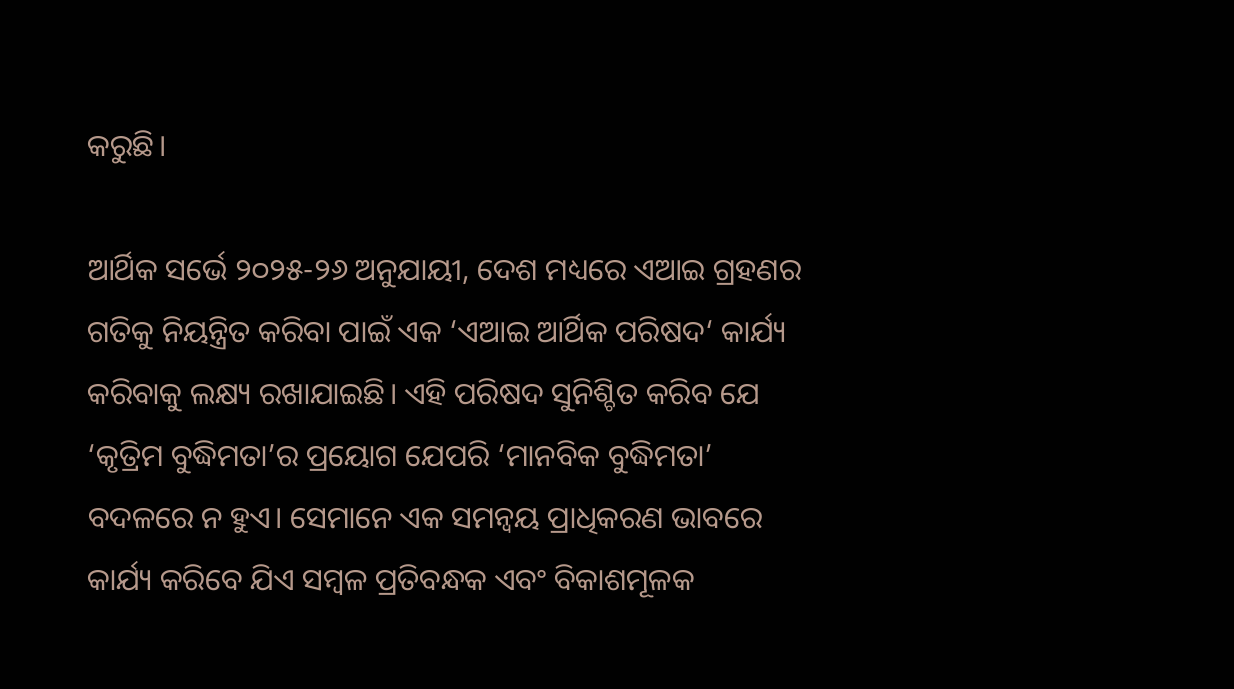କରୁଛି।

ଆର୍ଥିକ ସର୍ଭେ ୨୦୨୫-୨୬ ଅନୁଯାୟୀ, ଦେଶ ମଧ୍ୟରେ ଏଆଇ ଗ୍ରହଣର ଗତିକୁ ନିୟନ୍ତ୍ରିତ କରିବା ପାଇଁ ଏକ ‘ଏଆଇ ଆର୍ଥିକ ପରିଷଦ‘ କାର୍ଯ୍ୟ କରିବାକୁ ଲକ୍ଷ୍ୟ ରଖାଯାଇଛି। ଏହି ପରିଷଦ ସୁନିଶ୍ଚିତ କରିବ ଯେ ‘କୃତ୍ରିମ ବୁଦ୍ଧିମତା’ର ପ୍ରୟୋଗ ଯେପରି ‘ମାନବିକ ବୁଦ୍ଧିମତା’ ବଦଳରେ ନ ହୁଏ। ସେମାନେ ଏକ ସମନ୍ୱୟ ପ୍ରାଧିକରଣ ଭାବରେ କାର୍ଯ୍ୟ କରିବେ ଯିଏ ସମ୍ବଳ ପ୍ରତିବନ୍ଧକ ଏବଂ ବିକାଶମୂଳକ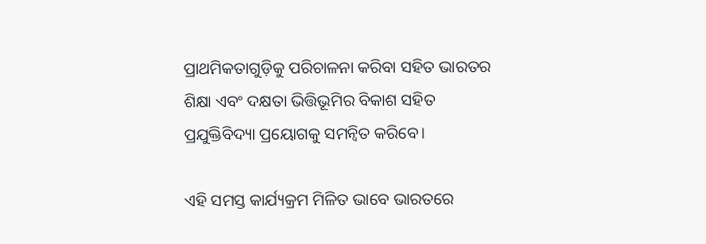ପ୍ରାଥମିକତାଗୁଡ଼ିକୁ ପରିଚାଳନା କରିବା ସହିତ ଭାରତର ଶିକ୍ଷା ଏବଂ ଦକ୍ଷତା ଭିତ୍ତିଭୂମିର ବିକାଶ ସହିତ ପ୍ରଯୁକ୍ତିବିଦ୍ୟା ପ୍ରୟୋଗକୁ ସମନ୍ୱିତ କରିବେ।

ଏହି ସମସ୍ତ କାର୍ଯ୍ୟକ୍ରମ ମିଳିତ ଭାବେ ଭାରତରେ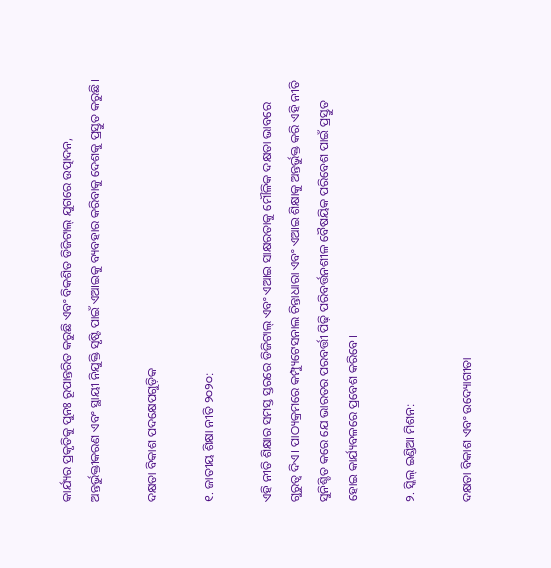କାର୍ଯ୍ୟର ପ୍ରକୃତିକୁ ପୁନଃ ରୂପାନ୍ତରିତ କରୁଛି ଏବଂ ବିକଶିତ ଡିଜିଟାଲ୍ ଯୁଗରେ ଉତ୍ପାଦନ, ଅନ୍ତର୍ଭୁକ୍ତୀକରଣ ଏବଂ ସ୍ଥାୟୀ ନିଯୁକ୍ତି ସୃଷ୍ଟି ପାଇଁ ଏଆଇକୁ ବ୍ୟବହାର କରିବାକୁ ଦେଶକୁ ପ୍ରସ୍ତୁତ କରୁଛି।

ଦକ୍ଷତା ବିକାଶ ପଦକ୍ଷେପଗୁଡ଼ିକ

୧. ଜାତୀୟ ଶିକ୍ଷା ନୀତି ୨୦୨୦:

ଏହି ନୀତି ଶିକ୍ଷାର ସମସ୍ତ ସ୍ତରରେ ଡିଜିଟାଲ୍ ଏବଂ ଏଆଇ ସାକ୍ଷରତାକୁ ମୌଳିକ ଦକ୍ଷତା ଭାବରେ ଗୁରୁତ୍ୱ ଦିଏ। ପାଠ୍ୟକ୍ରମରେ କମ୍ପ୍ୟୁଟେସନାଲ ଚିନ୍ତାଧାରା ଏବଂ ଏଆଇ ଶିକ୍ଷାକୁ ଅନ୍ତର୍ଭୁକ୍ତ କରି ଏହି ନୀତି ସୁନିଶ୍ଚିତ କରେ ଯେ ଭାରତର ପରବର୍ତ୍ତୀ ପିଢ଼ି ପରିବର୍ତ୍ତନଶୀଳ ବୈଷୟିକ ପରିବେଶ ପାଇଁ ପ୍ରସ୍ତୁତ ହୋଇ କାର୍ଯ୍ୟବଳରେ ପ୍ରବେଶ କରିବେ।

୨. ସ୍କିଲ୍ ଇଣ୍ଡିଆ ମିଶନ:

ଦକ୍ଷତା ବିକାଶ ଏବଂ ଉଦ୍ୟୋଗୀତା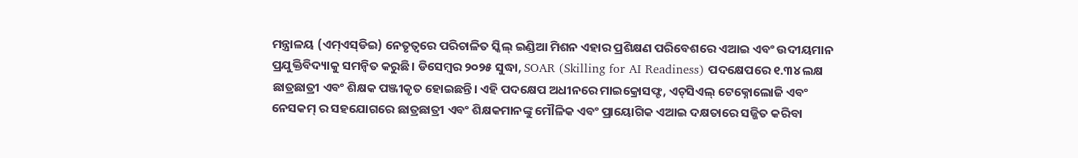ମନ୍ତ୍ରାଳୟ (ଏମ୍‍ଏସ୍‍ଡିଇ) ନେତୃତ୍ୱରେ ପରିଚାଳିତ ସ୍କିଲ୍ ଇଣ୍ଡିଆ ମିଶନ ଏହାର ପ୍ରଶିକ୍ଷଣ ପରିବେଶରେ ଏଆଇ ଏବଂ ଉଦୀୟମାନ ପ୍ରଯୁକ୍ତିବିଦ୍ୟାକୁ ସମନ୍ୱିତ କରୁଛି। ଡିସେମ୍ବର ୨୦୨୫ ସୁଦ୍ଧା, SOAR (Skilling for AI Readiness) ପଦକ୍ଷେପରେ ୧.୩୪ ଲକ୍ଷ ଛାତ୍ରଛାତ୍ରୀ ଏବଂ ଶିକ୍ଷକ ପଞ୍ଜୀକୃତ ହୋଇଛନ୍ତି। ଏହି ପଦକ୍ଷେପ ଅଧୀନରେ ମାଇକ୍ରୋସଫ୍ଟ, ଏଚ୍‍ସିଏଲ୍‍ ଟେକ୍ନୋଲୋଜି ଏବଂ ନେସକମ୍‍ ର ସହଯୋଗରେ ଛାତ୍ରଛାତ୍ରୀ ଏବଂ ଶିକ୍ଷକମାନଙ୍କୁ ମୌଳିକ ଏବଂ ପ୍ରାୟୋଗିକ ଏଆଇ ଦକ୍ଷତାରେ ସଜ୍ଜିତ କରିବା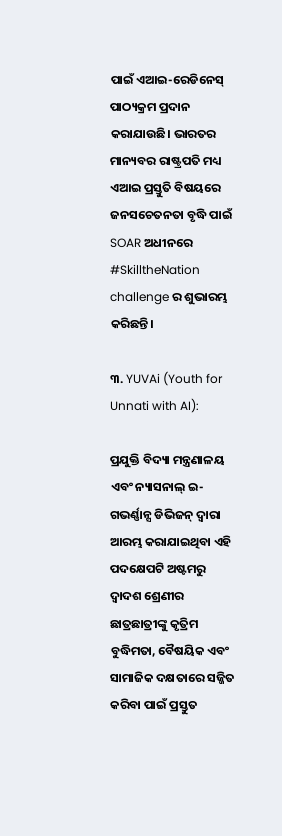ପାଇଁ ଏଆଇ-ରେଡିନେସ୍ ପାଠ୍ୟକ୍ରମ ପ୍ରଦାନ କରାଯାଉଛି। ଭାରତର ମାନ୍ୟବର ରାଷ୍ଟ୍ରପତି ମଧ୍ୟ ଏଆଇ ପ୍ରସ୍ତୁତି ବିଷୟରେ ଜନସଚେତନତା ବୃଦ୍ଧି ପାଇଁ SOAR ଅଧୀନରେ #SkilltheNation challenge ର ଶୁଭାରମ୍ଭ କରିଛନ୍ତି।

୩. YUVAi (Youth for Unnati with AI):

ପ୍ରଯୁକ୍ତି ବିଦ୍ୟା ମନ୍ତ୍ରଣାଳୟ ଏବଂ ନ୍ୟାସନାଲ୍ ଇ-ଗଭର୍ଣ୍ଣାନ୍ସ ଡିଭିଜନ୍ ଦ୍ୱାରା ଆରମ୍ଭ କରାଯାଇଥିବା ଏହି ପଦକ୍ଷେପଟି ଅଷ୍ଟମରୁ ଦ୍ୱାଦଶ ଶ୍ରେଣୀର ଛାତ୍ରଛାତ୍ରୀଙ୍କୁ କୃତ୍ରିମ ବୁଦ୍ଧିମତା, ବୈଷୟିକ ଏବଂ ସାମାଜିକ ଦକ୍ଷତାରେ ସଜ୍ଜିତ କରିବା ପାଇଁ ପ୍ରସ୍ତୁତ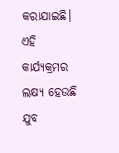କରାଯାଇଛି। ଏହି କାର୍ଯ୍ୟକ୍ରମର ଲକ୍ଷ୍ୟ ହେଉଛି ଯୁବ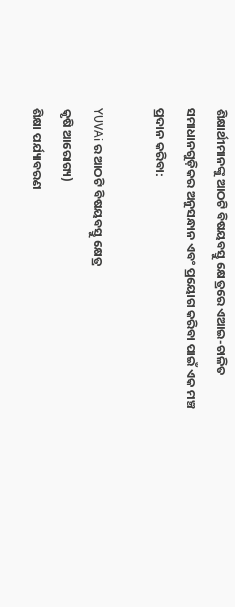ଶିକ୍ଷାର୍ଥୀମାନଙ୍କୁ ଆଠଟି ବିଷୟବସ୍ତୁ କ୍ଷେତ୍ରରେ ଏଆଇ-ଚାଳିତ ସମାଧାନଗୁଡ଼ିକର ଅନୁସନ୍ଧାନ ଏବଂ ପ୍ରୟୋଗ କରିବା ପାଇଁ ଏକ ମଞ୍ଚ ପ୍ରଦାନ କରିବା:

YUVAi ର ଆଠଟି ବିଷୟବସ୍ତୁ କ୍ଷେତ୍ର
କୃଷି ଆରୋଗ୍ୟ)
ଶିକ୍ଷା ପର୍ଯ୍ୟାବରଣ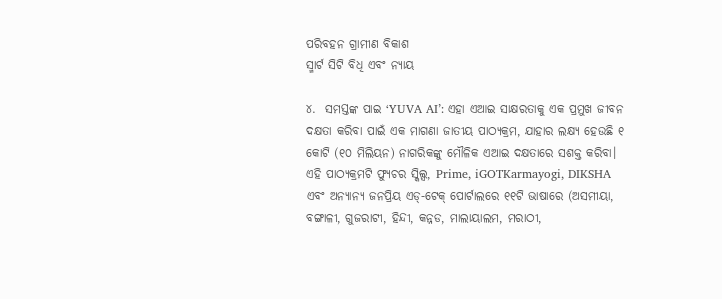ପରିବହନ ଗ୍ରାମୀଣ ବିକାଶ
ସ୍ମାର୍ଟ ସିଟି ବିଧି ଏବଂ ନ୍ୟାୟ

୪.  ସମସ୍ତଙ୍କ ପାଇ ‘YUVA AI’: ଏହା ଏଆଇ ସାକ୍ଷରତାକୁ ଏକ ପ୍ରମୁଖ ଜୀବନ ଦକ୍ଷତା କରିବା ପାଇଁ ଏକ ମାଗଣା ଜାତୀୟ ପାଠ୍ୟକ୍ରମ, ଯାହାର ଲକ୍ଷ୍ୟ ହେଉଛି ୧ କୋଟି (୧୦ ମିଲିୟନ) ନାଗରିକଙ୍କୁ ମୌଳିକ ଏଆଇ ଦକ୍ଷତାରେ ସଶକ୍ତ କରିବା। ଏହି ପାଠ୍ୟକ୍ରମଟି ଫ୍ୟୁଚର ସ୍କିଲ୍ସ, Prime, iGOTKarmayogi, DIKSHA ଏବଂ ଅନ୍ୟାନ୍ୟ ଜନପ୍ରିୟ ଏଡ୍-ଟେକ୍ ପୋର୍ଟାଲରେ ୧୧ଟି ଭାଷାରେ (ଅସମୀୟା, ବଙ୍ଗାଳୀ, ଗୁଜରାଟୀ, ହିନ୍ଦୀ, କନ୍ନଡ, ମାଲାୟାଲମ, ମରାଠୀ,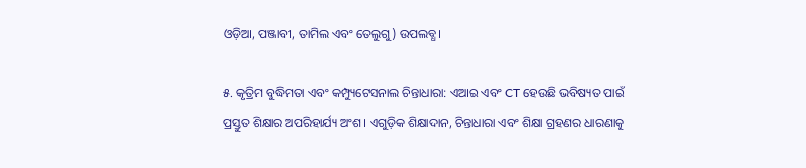ଓଡ଼ିଆ, ପଞ୍ଜାବୀ, ତାମିଲ ଏବଂ ତେଲୁଗୁ) ଉପଲବ୍ଧ।

୫. କୃତ୍ରିମ ବୁଦ୍ଧିମତା ଏବଂ କମ୍ପ୍ୟୁଟେସନାଲ ଚିନ୍ତାଧାରା: ଏଆଇ ଏବଂ CT ହେଉଛି ଭବିଷ୍ୟତ ପାଇଁ ପ୍ରସ୍ତୁତ ଶିକ୍ଷାର ଅପରିହାର୍ଯ୍ୟ ଅଂଶ। ଏଗୁଡ଼ିକ ଶିକ୍ଷାଦାନ, ଚିନ୍ତାଧାରା ଏବଂ ଶିକ୍ଷା ଗ୍ରହଣର ଧାରଣାକୁ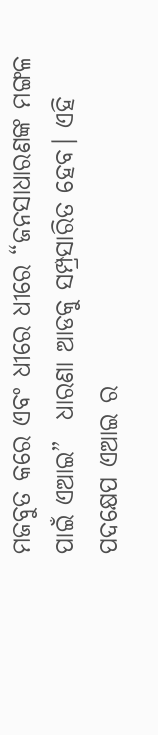ମଜବୁତ କରେ ଏବଂ ଧୀରେ ଧୀରେ “ଜନସାଧାରଣଙ୍କ ମଙ୍ଗଳ ପାଇଁ ଏଆଇ”  ଧାରଣା ଆଡକୁ ସମ୍ପ୍ରସାରିତ ହେବ। ଏହି ପଦକ୍ଷେପ ଏଆଇ ର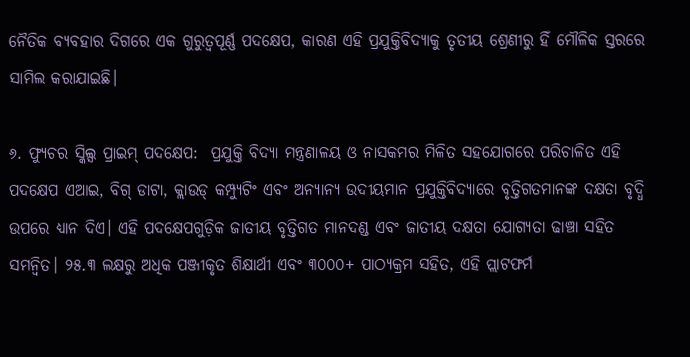ନୈତିକ ବ୍ୟବହାର ଦିଗରେ ଏକ ଗୁରୁତ୍ୱପୂର୍ଣ୍ଣ ପଦକ୍ଷେପ, କାରଣ ଏହି ପ୍ରଯୁକ୍ତିବିଦ୍ୟାକୁ ତୃତୀୟ ଶ୍ରେଣୀରୁ ହିଁ ମୌଳିକ ସ୍ତରରେ ସାମିଲ କରାଯାଇଛି।

୬. ଫ୍ୟୁଚର ସ୍କିଲ୍ସ ପ୍ରାଇମ୍ ପଦକ୍ଷେପ:  ପ୍ରଯୁକ୍ତି ବିଦ୍ୟା ମନ୍ତ୍ରଣାଳୟ ଓ ନାସକମର ମିଳିତ ସହଯୋଗରେ ପରିଚାଳିତ ଏହି ପଦକ୍ଷେପ ଏଆଇ, ବିଗ୍ ଡାଟା, କ୍ଲାଉଡ୍ କମ୍ପ୍ୟୁଟିଂ ଏବଂ ଅନ୍ୟାନ୍ୟ ଉଦୀୟମାନ ପ୍ରଯୁକ୍ତିବିଦ୍ୟାରେ ବୃତ୍ତିଗତମାନଙ୍କ ଦକ୍ଷତା ବୃଦ୍ଧି ଉପରେ ଧ୍ୟାନ ଦିଏ। ଏହି ପଦକ୍ଷେପଗୁଡ଼ିକ ଜାତୀୟ ବୃତ୍ତିଗତ ମାନଦଣ୍ଡ ଏବଂ ଜାତୀୟ ଦକ୍ଷତା ଯୋଗ୍ୟତା ଢାଞ୍ଚା ସହିତ ସମନ୍ୱିତ। ୨୫.୩ ଲକ୍ଷରୁ ଅଧିକ ପଞ୍ଜୀକୃତ ଶିକ୍ଷାର୍ଥୀ ଏବଂ ୩୦୦୦+ ପାଠ୍ୟକ୍ରମ ସହିତ, ଏହି ପ୍ଲାଟଫର୍ମ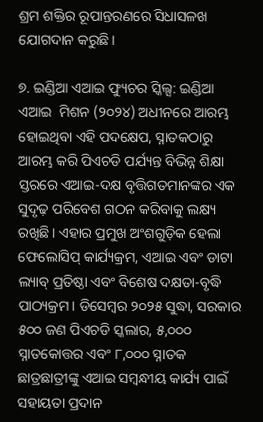ଶ୍ରମ ଶକ୍ତିର ରୂପାନ୍ତରଣରେ ସିଧାସଳଖ ଯୋଗଦାନ କରୁଛି।

୭. ଇଣ୍ଡିଆ ଏଆଇ ଫ୍ୟୁଚର ସ୍କିଲ୍ସ: ଇଣ୍ଡିଆ ଏଆଇ  ମିଶନ (୨୦୨୪) ଅଧୀନରେ ଆରମ୍ଭ ହୋଇଥିବା ଏହି ପଦକ୍ଷେପ, ସ୍ନାତକଠାରୁ ଆରମ୍ଭ କରି ପିଏଚଡି ପର୍ଯ୍ୟନ୍ତ ବିଭିନ୍ନ ଶିକ୍ଷା ସ୍ତରରେ ଏଆଇ-ଦକ୍ଷ ବୃତ୍ତିଗତମାନଙ୍କର ଏକ ସୁଦୃଢ଼ ପରିବେଶ ଗଠନ କରିବାକୁ ଲକ୍ଷ୍ୟ ରଖିଛି। ଏହାର ପ୍ରମୁଖ ଅଂଶଗୁଡ଼ିକ ହେଲା ଫେଲୋସିପ୍ କାର୍ଯ୍ୟକ୍ରମ, ଏଆଇ ଏବଂ ଡାଟା ଲ୍ୟାବ୍ ପ୍ରତିଷ୍ଠା ଏବଂ ବିଶେଷ ଦକ୍ଷତା-ବୃଦ୍ଧି ପାଠ୍ୟକ୍ରମ। ଡିସେମ୍ବର ୨୦୨୫ ସୁଦ୍ଧା, ସରକାର ୫୦୦ ଜଣ ପିଏଚଡି ସ୍କଲାର, ୫,୦୦୦ ସ୍ନାତକୋତ୍ତର ଏବଂ ୮,୦୦୦ ସ୍ନାତକ ଛାତ୍ରଛାତ୍ରୀଙ୍କୁ ଏଆଇ ସମ୍ବନ୍ଧୀୟ କାର୍ଯ୍ୟ ପାଇଁ ସହାୟତା ପ୍ରଦାନ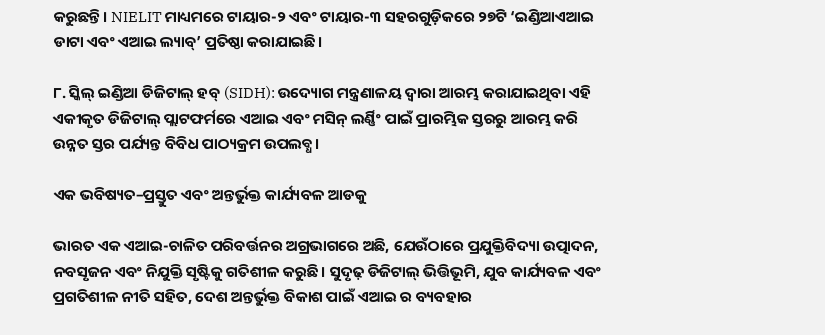କରୁଛନ୍ତି। NIELIT ମାଧ୍ୟମରେ ଟାୟାର-୨ ଏବଂ ଟାୟାର-୩ ସହରଗୁଡ଼ିକରେ ୨୭ଟି ‘ଇଣ୍ଡିଆଏଆଇ ଡାଟା ଏବଂ ଏଆଇ ଲ୍ୟାବ୍’ ପ୍ରତିଷ୍ଠା କରାଯାଇଛି।

୮. ସ୍କିଲ୍ ଇଣ୍ଡିଆ ଡିଜିଟାଲ୍ ହବ୍ (SIDH): ଉଦ୍ୟୋଗ ମନ୍ତ୍ରଣାଳୟ ଦ୍ୱାରା ଆରମ୍ଭ କରାଯାଇଥିବା ଏହି ଏକୀକୃତ ଡିଜିଟାଲ୍ ପ୍ଲାଟଫର୍ମରେ ଏଆଇ ଏବଂ ମସିନ୍ ଲର୍ଣ୍ଣିଂ ପାଇଁ ପ୍ରାରମ୍ଭିକ ସ୍ତରରୁ ଆରମ୍ଭ କରି ଉନ୍ନତ ସ୍ତର ପର୍ଯ୍ୟନ୍ତ ବିବିଧ ପାଠ୍ୟକ୍ରମ ଉପଲବ୍ଧ।

ଏକ ଭବିଷ୍ୟତ–ପ୍ରସ୍ତୁତ ଏବଂ ଅନ୍ତର୍ଭୁକ୍ତ କାର୍ଯ୍ୟବଳ ଆଡକୁ

ଭାରତ ଏକ ଏଆଇ-ଚାଳିତ ପରିବର୍ତ୍ତନର ଅଗ୍ରଭାଗରେ ଅଛି, ଯେଉଁଠାରେ ପ୍ରଯୁକ୍ତିବିଦ୍ୟା ଉତ୍ପାଦନ, ନବସୃଜନ ଏବଂ ନିଯୁକ୍ତି ସୃଷ୍ଟିକୁ ଗତିଶୀଳ କରୁଛି। ସୁଦୃଢ଼ ଡିଜିଟାଲ୍ ଭିତ୍ତିଭୂମି, ଯୁବ କାର୍ଯ୍ୟବଳ ଏବଂ ପ୍ରଗତିଶୀଳ ନୀତି ସହିତ, ଦେଶ ଅନ୍ତର୍ଭୁକ୍ତ ବିକାଶ ପାଇଁ ଏଆଇ ର ବ୍ୟବହାର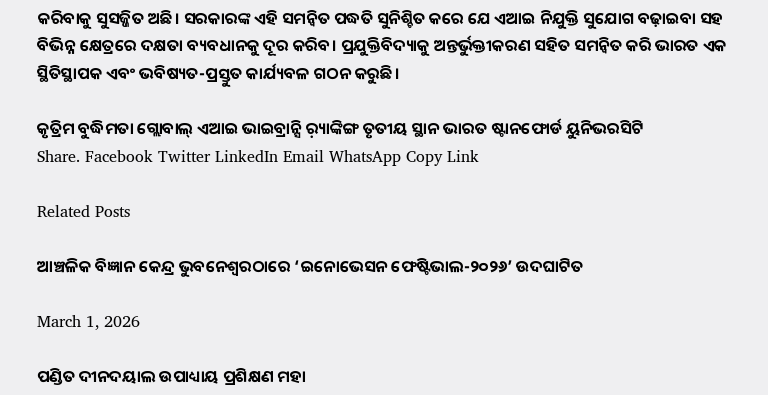କରିବାକୁ ସୁସଜ୍ଜିତ ଅଛି। ସରକାରଙ୍କ ଏହି ସମନ୍ୱିତ ପଦ୍ଧତି ସୁନିଶ୍ଚିତ କରେ ଯେ ଏଆଇ ନିଯୁକ୍ତି ସୁଯୋଗ ବଢ଼ାଇବା ସହ ବିଭିନ୍ନ କ୍ଷେତ୍ରରେ ଦକ୍ଷତା ବ୍ୟବଧାନକୁ ଦୂର କରିବ। ପ୍ରଯୁକ୍ତିବିଦ୍ୟାକୁ ଅନ୍ତର୍ଭୁକ୍ତୀକରଣ ସହିତ ସମନ୍ୱିତ କରି ଭାରତ ଏକ ସ୍ଥିତିସ୍ଥାପକ ଏବଂ ଭବିଷ୍ୟତ-ପ୍ରସ୍ତୁତ କାର୍ଯ୍ୟବଳ ଗଠନ କରୁଛି।

କୃତ୍ରିମ ବୁଦ୍ଧିମତା ଗ୍ଲୋବାଲ୍ ଏଆଇ ଭାଇବ୍ରାନ୍ସି ର଼୍ୟାଙ୍କିଙ୍ଗ ତୃତୀୟ ସ୍ଥାନ ଭାରତ ଷ୍ଟାନଫୋର୍ଡ ୟୁନିଭରସିଟି
Share. Facebook Twitter LinkedIn Email WhatsApp Copy Link

Related Posts

ଆଞ୍ଚଳିକ ବିଜ୍ଞାନ କେନ୍ଦ୍ର ଭୁବନେଶ୍ୱରଠାରେ ‘ଇନୋଭେସନ ଫେଷ୍ଟିଭାଲ-୨୦୨୬’ ଉଦଘାଟିତ

March 1, 2026

ପଣ୍ଡିତ ଦୀନଦୟାଲ ଉପାଧ୍ୟାୟ ପ୍ରଶିକ୍ଷଣ ମହା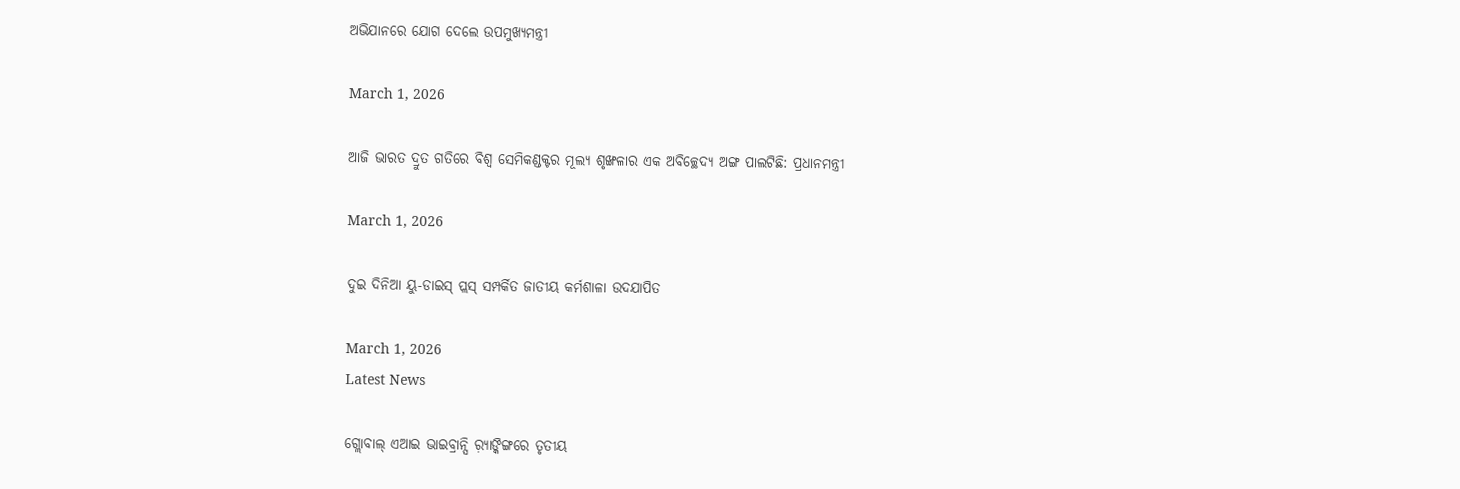ଅଭିଯାନରେ ଯୋଗ ଦେଲେ ଉପମୁଖ୍ୟମନ୍ତ୍ରୀ

March 1, 2026

ଆଜି ଭାରତ ଦ୍ରୁତ ଗତିରେ ବିଶ୍ୱ ସେମିକଣ୍ଡକ୍ଟର ମୂଲ୍ୟ ଶୃଙ୍ଖଳାର ଏକ ଅବିଚ୍ଛେଦ୍ୟ ଅଙ୍ଗ ପାଲଟିଛି: ପ୍ରଧାନମନ୍ତ୍ରୀ

March 1, 2026

ଦୁଇ ଦିନିଆ ୟୁ-ଡାଇସ୍ ପ୍ଲସ୍ ସମ୍ପର୍କିତ ଜାତୀୟ କର୍ମଶାଳା ଉଦଯାପିତ

March 1, 2026
Latest News

ଗ୍ଲୋବାଲ୍ ଏଆଇ ଭାଇବ୍ରାନ୍ସି ର଼୍ୟାଙ୍କିଙ୍ଗରେ ତୃତୀୟ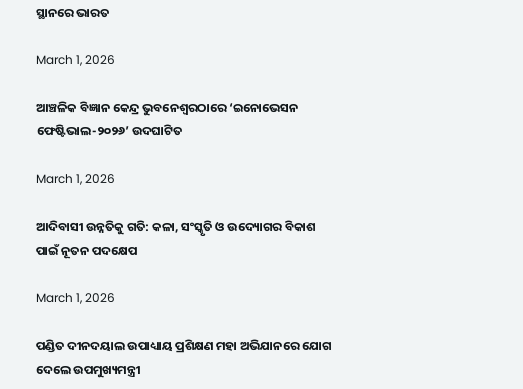ସ୍ଥାନରେ ଭାରତ

March 1, 2026

ଆଞ୍ଚଳିକ ବିଜ୍ଞାନ କେନ୍ଦ୍ର ଭୁବନେଶ୍ୱରଠାରେ ‘ଇନୋଭେସନ ଫେଷ୍ଟିଭାଲ-୨୦୨୬’ ଉଦଘାଟିତ

March 1, 2026

ଆଦିବାସୀ ଉନ୍ନତିକୁ ଗତି: କଳା, ସଂସ୍କୃତି ଓ ଉଦ୍ୟୋଗର ବିକାଶ ପାଇଁ ନୂତନ ପଦକ୍ଷେପ

March 1, 2026

ପଣ୍ଡିତ ଦୀନଦୟାଲ ଉପାଧ୍ୟାୟ ପ୍ରଶିକ୍ଷଣ ମହା ଅଭିଯାନରେ ଯୋଗ ଦେଲେ ଉପମୁଖ୍ୟମନ୍ତ୍ରୀ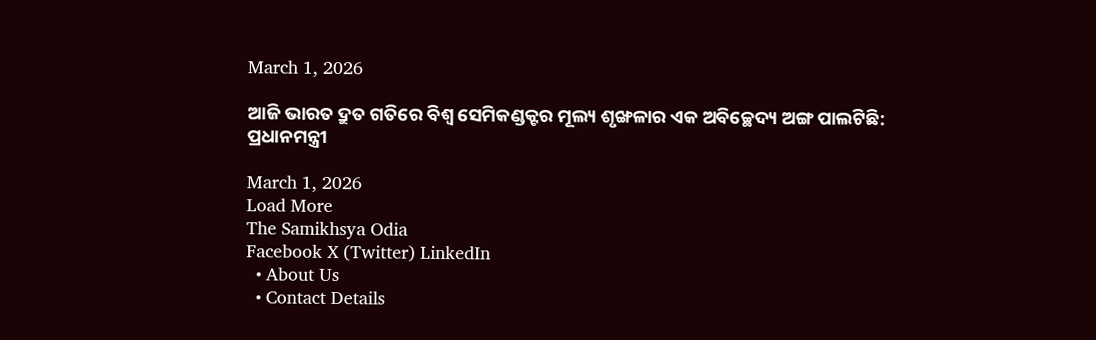March 1, 2026

ଆଜି ଭାରତ ଦ୍ରୁତ ଗତିରେ ବିଶ୍ୱ ସେମିକଣ୍ଡକ୍ଟର ମୂଲ୍ୟ ଶୃଙ୍ଖଳାର ଏକ ଅବିଚ୍ଛେଦ୍ୟ ଅଙ୍ଗ ପାଲଟିଛି: ପ୍ରଧାନମନ୍ତ୍ରୀ

March 1, 2026
Load More
The Samikhsya Odia
Facebook X (Twitter) LinkedIn
  • About Us
  • Contact Details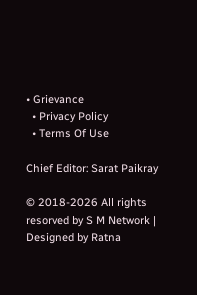• Grievance
  • Privacy Policy
  • Terms Of Use

Chief Editor: Sarat Paikray

© 2018-2026 All rights resorved by S M Network | Designed by Ratna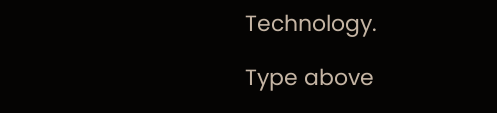Technology.

Type above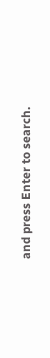and press Enter to search.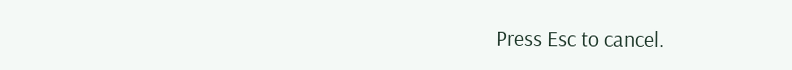Press Esc to cancel.